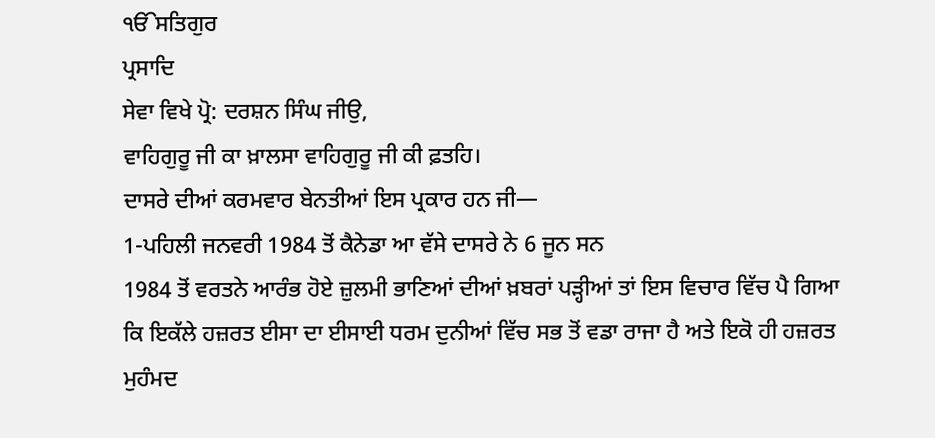ੴਸਤਿਗੁਰ
ਪ੍ਰਸਾਦਿ
ਸੇਵਾ ਵਿਖੇ ਪ੍ਰੋ: ਦਰਸ਼ਨ ਸਿੰਘ ਜੀਉ,
ਵਾਹਿਗੁਰੂ ਜੀ ਕਾ ਖ਼ਾਲਸਾ ਵਾਹਿਗੁਰੂ ਜੀ ਕੀ ਫ਼ਤਹਿ।
ਦਾਸਰੇ ਦੀਆਂ ਕਰਮਵਾਰ ਬੇਨਤੀਆਂ ਇਸ ਪ੍ਰਕਾਰ ਹਨ ਜੀ—
1-ਪਹਿਲੀ ਜਨਵਰੀ 1984 ਤੋਂ ਕੈਨੇਡਾ ਆ ਵੱਸੇ ਦਾਸਰੇ ਨੇ 6 ਜੂਨ ਸਨ
1984 ਤੋਂ ਵਰਤਨੇ ਆਰੰਭ ਹੋਏ ਜ਼ੁਲਮੀ ਭਾਣਿਆਂ ਦੀਆਂ ਖ਼ਬਰਾਂ ਪੜ੍ਹੀਆਂ ਤਾਂ ਇਸ ਵਿਚਾਰ ਵਿੱਚ ਪੈ ਗਿਆ
ਕਿ ਇਕੱਲੇ ਹਜ਼ਰਤ ਈਸਾ ਦਾ ਈਸਾਈ ਧਰਮ ਦੁਨੀਆਂ ਵਿੱਚ ਸਭ ਤੋਂ ਵਡਾ ਰਾਜਾ ਹੈ ਅਤੇ ਇਕੋ ਹੀ ਹਜ਼ਰਤ
ਮੁਹੰਮਦ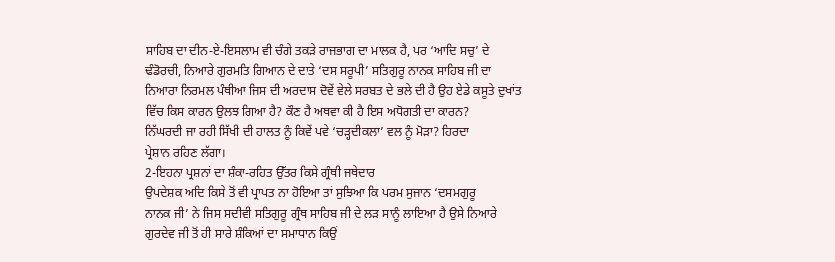ਸਾਹਿਬ ਦਾ ਦੀਨ-ਏ-ਇਸਲਾਮ ਵੀ ਚੰਗੇ ਤਕੜੇ ਰਾਜਭਾਗ ਦਾ ਮਾਲਕ ਹੈ, ਪਰ ‘ਆਦਿ ਸਚੁ’ ਦੇ
ਢੰਡੋਰਚੀ, ਨਿਆਰੇ ਗੁਰਮਤਿ ਗਿਆਨ ਦੇ ਦਾਤੇ ‘ਦਸ ਸਰੂਪੀ’ ਸਤਿਗੁਰੂ ਨਾਨਕ ਸਾਹਿਬ ਜੀ ਦਾ
ਨਿਆਰਾ ਨਿਰਮਲ ਪੰਥੀਆ ਜਿਸ ਦੀ ਅਰਦਾਸ ਦੋਵੇਂ ਵੇਲੇ ਸਰਬਤ ਦੇ ਭਲੇ ਦੀ ਹੈ ਉਹ ਏਡੇ ਕਸੂਤੇ ਦੁਖਾਂਤ
ਵਿੱਚ ਕਿਸ ਕਾਰਨ ਉਲਝ ਗਿਆ ਹੈ? ਕੌਣ ਹੈ ਅਥਵਾ ਕੀ ਹੈ ਇਸ ਅਧੋਗਤੀ ਦਾ ਕਾਰਨ?
ਨਿੱਘਰਦੀ ਜਾ ਰਹੀ ਸਿੱਖੀ ਦੀ ਹਾਲਤ ਨੂੰ ਕਿਵੇਂ ਪਵੇ ‘ਚੜ੍ਹਦੀਕਲਾ’ ਵਲ ਨੂੰ ਮੋੜਾ? ਹਿਰਦਾ
ਪ੍ਰੇਸ਼ਾਨ ਰਹਿਣ ਲੱਗਾ।
2-ਇਹਨਾ ਪ੍ਰਸ਼ਨਾਂ ਦਾ ਸ਼ੰਕਾ-ਰਹਿਤ ਉੱਤਰ ਕਿਸੇ ਗ੍ਰੰਥੀ ਜਥੇਦਾਰ
ਉਪਦੇਸ਼ਕ ਅਦਿ ਕਿਸੇ ਤੋਂ ਵੀ ਪ੍ਰਾਪਤ ਨਾ ਹੋਇਆ ਤਾਂ ਸੁਝਿਆ ਕਿ ਪਰਮ ਸੁਜਾਨ ‘ਦਸਮਗੁਰੂ
ਨਾਨਕ ਜੀ’ ਨੇ ਜਿਸ ਸਦੀਵੀ ਸਤਿਗੁਰੂ ਗ੍ਰੰਥ ਸਾਹਿਬ ਜੀ ਦੇ ਲੜ ਸਾਨੂੰ ਲਾਇਆ ਹੈ ਉਸੇ ਨਿਆਰੇ
ਗੁਰਦੇਵ ਜੀ ਤੋਂ ਹੀ ਸਾਰੇ ਸ਼ੰਕਿਆਂ ਦਾ ਸਮਾਧਾਨ ਕਿਉਂ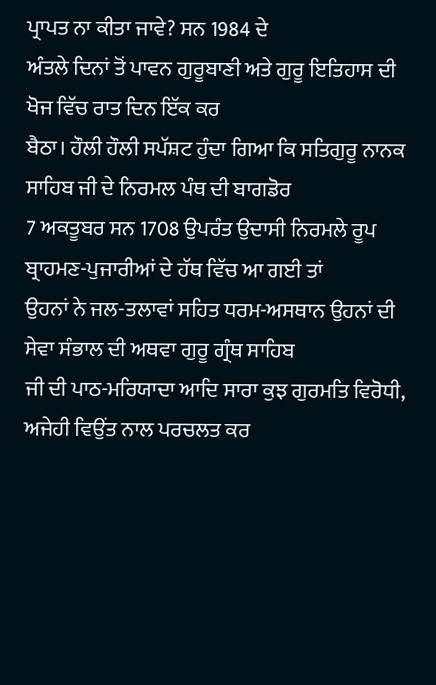ਪ੍ਰਾਪਤ ਨਾ ਕੀਤਾ ਜਾਵੇ? ਸਨ 1984 ਦੇ
ਅੰਤਲੇ ਦਿਨਾਂ ਤੋਂ ਪਾਵਨ ਗੁਰੂਬਾਣੀ ਅਤੇ ਗੁਰੂ ਇਤਿਹਾਸ ਦੀ ਖੋਜ ਵਿੱਚ ਰਾਤ ਦਿਨ ਇੱਕ ਕਰ
ਬੈਠਾ। ਹੌਲੀ ਹੌਲੀ ਸਪੱਸ਼ਟ ਹੁੰਦਾ ਗਿਆ ਕਿ ਸਤਿਗੁਰੂ ਨਾਨਕ ਸਾਹਿਬ ਜੀ ਦੇ ਨਿਰਮਲ ਪੰਥ ਦੀ ਬਾਗਡੋਰ
7 ਅਕਤੂਬਰ ਸਨ 1708 ਉਪਰੰਤ ਉਦਾਸੀ ਨਿਰਮਲੇ ਰੂਪ ਬ੍ਰਾਹਮਣ-ਪੁਜਾਰੀਆਂ ਦੇ ਹੱਥ ਵਿੱਚ ਆ ਗਈ ਤਾਂ
ਉਹਨਾਂ ਨੇ ਜਲ-ਤਲਾਵਾਂ ਸਹਿਤ ਧਰਮ-ਅਸਥਾਨ ਉਹਨਾਂ ਦੀ ਸੇਵਾ ਸੰਭਾਲ ਦੀ ਅਥਵਾ ਗੁਰੂ ਗ੍ਰੰਥ ਸਾਹਿਬ
ਜੀ ਦੀ ਪਾਠ-ਮਰਿਯਾਦਾ ਆਦਿ ਸਾਰਾ ਕੁਝ ਗੁਰਮਤਿ ਵਿਰੋਧੀ, ਅਜੇਹੀ ਵਿਉਂਤ ਨਾਲ ਪਰਚਲਤ ਕਰ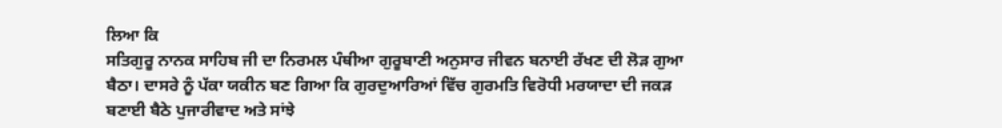ਲਿਆ ਕਿ
ਸਤਿਗੁਰੂ ਨਾਨਕ ਸਾਹਿਬ ਜੀ ਦਾ ਨਿਰਮਲ ਪੰਥੀਆ ਗੁਰੂਬਾਣੀ ਅਨੁਸਾਰ ਜੀਵਨ ਬਨਾਈ ਰੱਖਣ ਦੀ ਲੋੜ ਗੁਆ
ਬੈਠਾ। ਦਾਸਰੇ ਨੂੰ ਪੱਕਾ ਯਕੀਨ ਬਣ ਗਿਆ ਕਿ ਗੁਰਦੁਆਰਿਆਂ ਵਿੱਚ ਗੁਰਮਤਿ ਵਿਰੋਧੀ ਮਰਯਾਦਾ ਦੀ ਜਕੜ
ਬਣਾਈ ਬੈਠੇ ਪੁਜਾਰੀਵਾਦ ਅਤੇ ਸਾਂਝੇ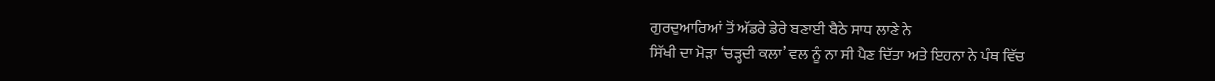ਗੁਰਦੁਆਰਿਆਂ ਤੋਂ ਅੱਡਰੇ ਡੇਰੇ ਬਣਾਈ ਬੈਠੇ ਸਾਧ ਲਾਣੇ ਨੇ
ਸਿੱਖੀ ਦਾ ਮੋੜਾ ‘ਚੜ੍ਹਦੀ ਕਲਾ’ ਵਲ ਨੂੰ ਨਾ ਸੀ ਪੈਣ ਦਿੱਤਾ ਅਤੇ ਇਹਨਾ ਨੇ ਪੰਥ ਵਿੱਚ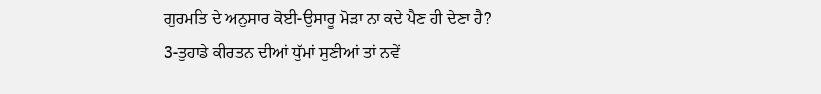ਗੁਰਮਤਿ ਦੇ ਅਨੁਸਾਰ ਕੋਈ-ਉਸਾਰੂ ਮੋੜਾ ਨਾ ਕਦੇ ਪੈਣ ਹੀ ਦੇਣਾ ਹੈ?
3-ਤੁਹਾਡੇ ਕੀਰਤਨ ਦੀਆਂ ਧੁੱਮਾਂ ਸੁਣੀਆਂ ਤਾਂ ਨਵੇਂ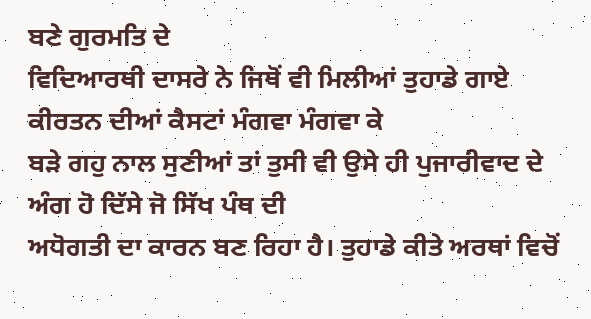ਬਣੇ ਗੁਰਮਤਿ ਦੇ
ਵਿਦਿਆਰਥੀ ਦਾਸਰੇ ਨੇ ਜਿਥੋਂ ਵੀ ਮਿਲੀਆਂ ਤੁਹਾਡੇ ਗਾਏ ਕੀਰਤਨ ਦੀਆਂ ਕੈਸਟਾਂ ਮੰਗਵਾ ਮੰਗਵਾ ਕੇ
ਬੜੇ ਗਹੁ ਨਾਲ ਸੁਣੀਆਂ ਤਾਂ ਤੁਸੀ ਵੀ ਉਸੇ ਹੀ ਪੁਜਾਰੀਵਾਦ ਦੇ ਅੰਗ ਹੋ ਦਿੱਸੇ ਜੋ ਸਿੱਖ ਪੰਥ ਦੀ
ਅਧੋਗਤੀ ਦਾ ਕਾਰਨ ਬਣ ਰਿਹਾ ਹੈ। ਤੁਹਾਡੇ ਕੀਤੇ ਅਰਥਾਂ ਵਿਚੋਂ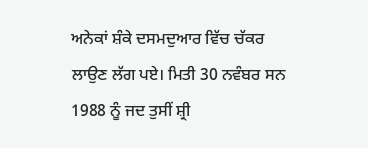ਅਨੇਕਾਂ ਸ਼ੰਕੇ ਦਸਮਦੁਆਰ ਵਿੱਚ ਚੱਕਰ
ਲਾਉਣ ਲੱਗ ਪਏ। ਮਿਤੀ 30 ਨਵੰਬਰ ਸਨ 1988 ਨੂੰ ਜਦ ਤੁਸੀਂ ਸ਼੍ਰੀ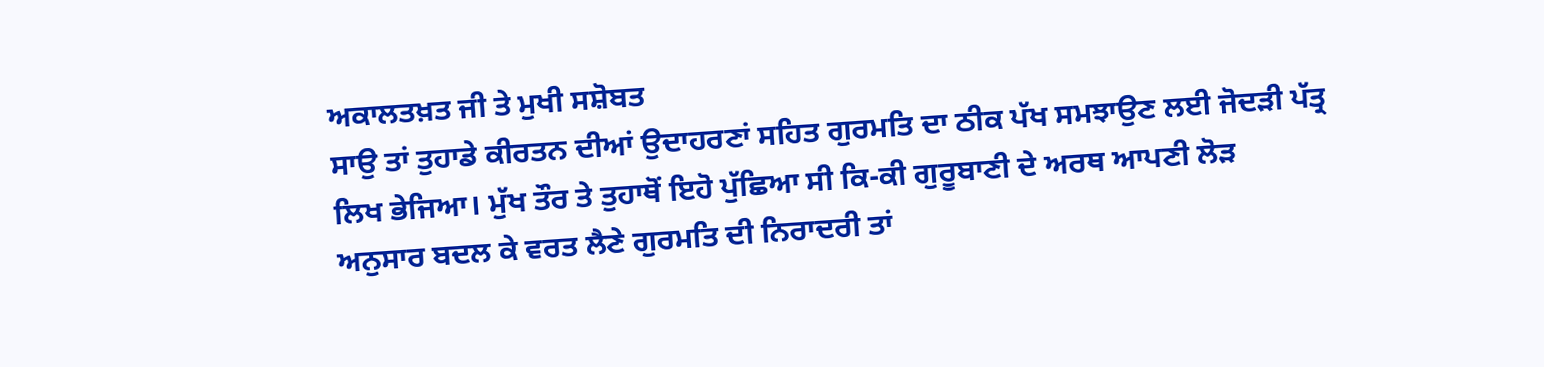ਅਕਾਲਤਖ਼ਤ ਜੀ ਤੇ ਮੁਖੀ ਸਸ਼ੋਬਤ
ਸਾਉ ਤਾਂ ਤੁਹਾਡੇ ਕੀਰਤਨ ਦੀਆਂ ਉਦਾਹਰਣਾਂ ਸਹਿਤ ਗੁਰਮਤਿ ਦਾ ਠੀਕ ਪੱਖ ਸਮਝਾਉਣ ਲਈ ਜੋਦੜੀ ਪੱਤ੍ਰ
ਲਿਖ ਭੇਜਿਆ। ਮੁੱਖ ਤੌਰ ਤੇ ਤੁਹਾਥੋਂ ਇਹੋ ਪੁੱਛਿਆ ਸੀ ਕਿ-ਕੀ ਗੁਰੂਬਾਣੀ ਦੇ ਅਰਥ ਆਪਣੀ ਲੋੜ
ਅਨੁਸਾਰ ਬਦਲ ਕੇ ਵਰਤ ਲੈਣੇ ਗੁਰਮਤਿ ਦੀ ਨਿਰਾਦਰੀ ਤਾਂ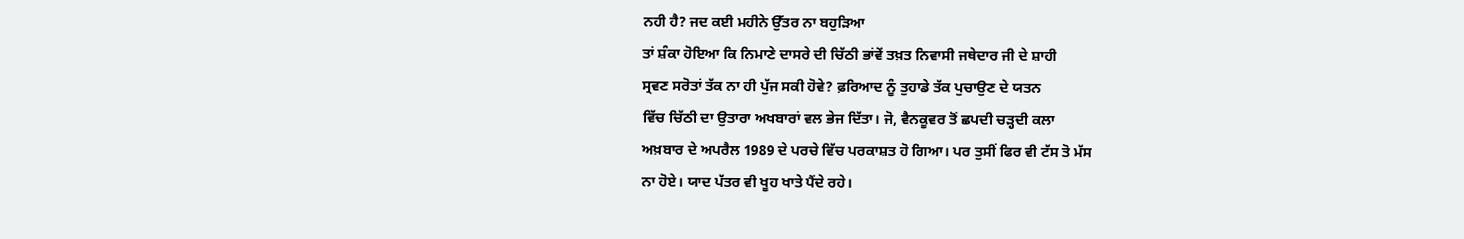ਨਹੀ ਹੈ? ਜਦ ਕਈ ਮਹੀਨੇ ਉੱਤਰ ਨਾ ਬਹੁੜਿਆ
ਤਾਂ ਸ਼ੰਕਾ ਹੋਇਆ ਕਿ ਨਿਮਾਣੇ ਦਾਸਰੇ ਦੀ ਚਿੱਠੀ ਭਾਂਵੇਂ ਤਖ਼ਤ ਨਿਵਾਸੀ ਜਥੇਦਾਰ ਜੀ ਦੇ ਸ਼ਾਹੀ
ਸ੍ਰਵਣ ਸਰੋਤਾਂ ਤੱਕ ਨਾ ਹੀ ਪੁੱਜ ਸਕੀ ਹੋਵੇ? ਫ਼ਰਿਆਦ ਨੂੰ ਤੁਹਾਡੇ ਤੱਕ ਪੁਚਾਉਣ ਦੇ ਯਤਨ
ਵਿੱਚ ਚਿੱਠੀ ਦਾ ਉਤਾਰਾ ਅਖਬਾਰਾਂ ਵਲ ਭੇਜ ਦਿੱਤਾ। ਜੋ, ਵੈਨਕੂਵਰ ਤੋਂ ਛਪਦੀ ਚੜ੍ਹਦੀ ਕਲਾ
ਅਖ਼ਬਾਰ ਦੇ ਅਪਰੈਲ 1989 ਦੇ ਪਰਚੇ ਵਿੱਚ ਪਰਕਾਸ਼ਤ ਹੋ ਗਿਆ। ਪਰ ਤੁਸੀਂ ਫਿਰ ਵੀ ਟੱਸ ਤੋ ਮੱਸ
ਨਾ ਹੋਏ। ਯਾਦ ਪੱਤਰ ਵੀ ਖੂਹ ਖਾਤੇ ਪੈਂਦੇ ਰਹੇ।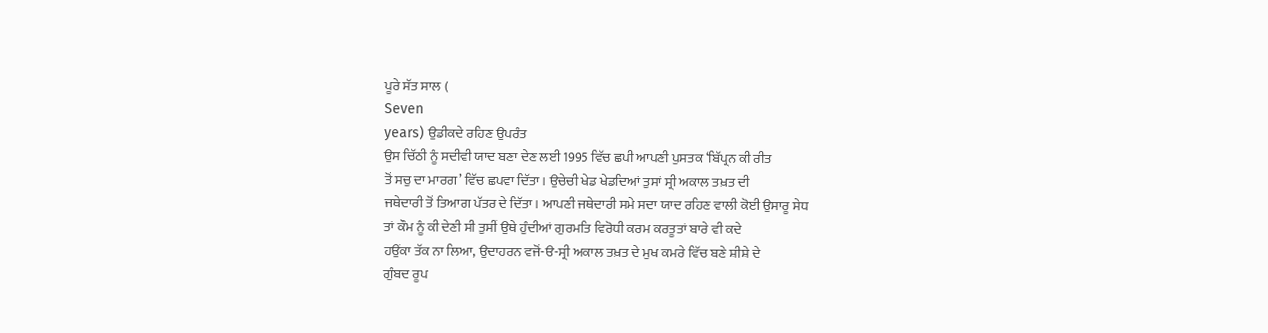ਪੂਰੇ ਸੱਤ ਸਾਲ (
Seven
years) ਉਡੀਕਦੇ ਰਹਿਣ ਉਪਰੰਤ
ਉਸ ਚਿੱਠੀ ਨੂੰ ਸਦੀਵੀ ਯਾਦ ਬਣਾ ਦੇਣ ਲਈ 1995 ਵਿੱਚ ਛਪੀ ਆਪਣੀ ਪੁਸਤਕ ‘ਬਿੱਪ੍ਰਨ ਕੀ ਰੀਤ
ਤੋਂ ਸਚੁ ਦਾ ਮਾਰਗ’ ਵਿੱਚ ਛਪਵਾ ਦਿੱਤਾ। ਉਚੇਚੀ ਖੇਡ ਖੇਡਦਿਆਂ ਤੁਸਾਂ ਸ੍ਰੀ ਅਕਾਲ ਤਖ਼ਤ ਦੀ
ਜਥੇਦਾਰੀ ਤੋਂ ਤਿਆਗ ਪੱਤਰ ਦੇ ਦਿੱਤਾ। ਆਪਣੀ ਜਥੇਦਾਰੀ ਸਮੇ ਸਦਾ ਯਾਦ ਰਹਿਣ ਵਾਲੀ ਕੋਈ ਉਸਾਰੂ ਸੇਧ
ਤਾਂ ਕੌਮ ਨੂੰ ਕੀ ਦੇਣੀ ਸੀ ਤੁਸੀਂ ਉਥੇ ਹੁੰਦੀਆਂ ਗੁਰਮਤਿ ਵਿਰੋਧੀ ਕਰਮ ਕਰਤੂਤਾਂ ਬਾਰੇ ਵੀ ਕਦੇ
ਹਉਂਕਾ ਤੱਕ ਨਾ ਲਿਆ, ਉਦਾਹਰਨ ਵਜੋਂ-ੳ-ਸ੍ਰੀ ਅਕਾਲ ਤਖ਼ਤ ਦੇ ਮੁਖ ਕਮਰੇ ਵਿੱਚ ਬਣੇ ਸ਼ੀਸ਼ੇ ਦੇ
ਗੁੰਬਦ ਰੂਪ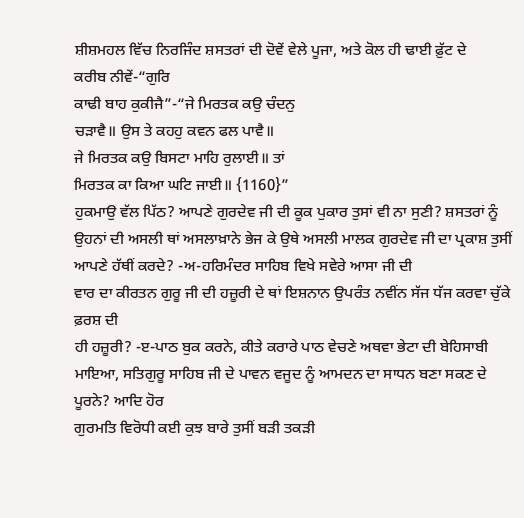ਸ਼ੀਸ਼ਮਹਲ ਵਿੱਚ ਨਿਰਜਿੰਦ ਸ਼ਸਤਰਾਂ ਦੀ ਦੋਵੇਂ ਵੇਲੇ ਪੂਜਾ, ਅਤੇ ਕੋਲ ਹੀ ਢਾਈ ਫ਼ੁੱਟ ਦੇ
ਕਰੀਬ ਨੀਵੇਂ-“ਗੁਰਿ
ਕਾਢੀ ਬਾਹ ਕੁਕੀਜੈ”-“ਜੇ ਮਿਰਤਕ ਕਉ ਚੰਦਨੁ
ਚੜਾਵੈ॥ ਉਸ ਤੇ ਕਹਹੁ ਕਵਨ ਫਲ ਪਾਵੈ॥
ਜੇ ਮਿਰਤਕ ਕਉ ਬਿਸਟਾ ਮਾਹਿ ਰੁਲਾਈ॥ ਤਾਂ
ਮਿਰਤਕ ਕਾ ਕਿਆ ਘਟਿ ਜਾਈ॥ {1160}”
ਹੁਕਮਾਉ ਵੱਲ ਪਿੱਠ? ਆਪਣੇ ਗੁਰਦੇਵ ਜੀ ਦੀ ਕੂਕ ਪੁਕਾਰ ਤੁਸਾਂ ਵੀ ਨਾ ਸੁਣੀ? ਸ਼ਸਤਰਾਂ ਨੂੰ
ਉਹਨਾਂ ਦੀ ਅਸਲੀ ਥਾਂ ਅਸਲਾਖ਼ਾਨੇ ਭੇਜ ਕੇ ਉਥੇ ਅਸਲੀ ਮਾਲਕ ਗੁਰਦੇਵ ਜੀ ਦਾ ਪ੍ਰਕਾਸ਼ ਤੁਸੀਂ
ਆਪਣੇ ਹੱਥੀਂ ਕਰਦੇ? -ਅ-ਹਰਿਮੰਦਰ ਸਾਹਿਬ ਵਿਖੇ ਸਵੇਰੇ ਆਸਾ ਜੀ ਦੀ
ਵਾਰ ਦਾ ਕੀਰਤਨ ਗੁਰੂ ਜੀ ਦੀ ਹਜ਼ੂਰੀ ਦੇ ਥਾਂ ਇਸ਼ਨਾਨ ਉਪਰੰਤ ਨਵੀਂਨ ਸੱਜ ਧੱਜ ਕਰਵਾ ਚੁੱਕੇ ਫ਼ਰਸ਼ ਦੀ
ਹੀ ਹਜ਼ੂਰੀ? -ੲ-ਪਾਠ ਬੁਕ ਕਰਨੇ, ਕੀਤੇ ਕਰਾਰੇ ਪਾਠ ਵੇਚਣੇ ਅਥਵਾ ਭੇਟਾ ਦੀ ਬੇਹਿਸਾਬੀ
ਮਾਇਆ, ਸਤਿਗੁਰੂ ਸਾਹਿਬ ਜੀ ਦੇ ਪਾਵਨ ਵਜੂਦ ਨੂੰ ਆਮਦਨ ਦਾ ਸਾਧਨ ਬਣਾ ਸਕਣ ਦੇ ਪੂਰਨੇ? ਆਦਿ ਹੋਰ
ਗੁਰਮਤਿ ਵਿਰੋਧੀ ਕਈ ਕੁਝ ਬਾਰੇ ਤੁਸੀਂ ਬੜੀ ਤਕੜੀ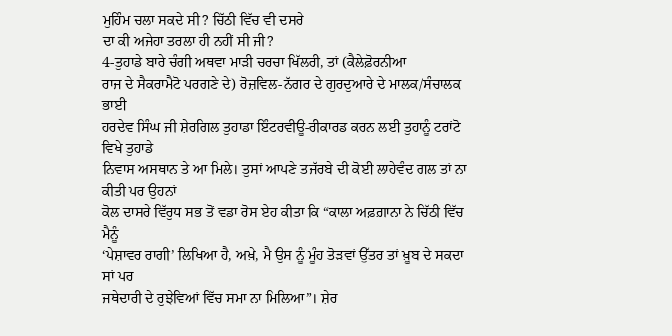ਮੁਹਿੰਮ ਚਲਾ ਸਕਦੇ ਸੀ? ਚਿੱਠੀ ਵਿੱਚ ਵੀ ਦਸਰੇ
ਦਾ ਕੀ ਅਜੇਹਾ ਤਰਲਾ ਹੀ ਨਹੀਂ ਸੀ ਜੀ?
4-ਤੁਹਾਡੇ ਬਾਰੇ ਚੰਗੀ ਅਥਵਾ ਮਾੜੀ ਚਰਚਾ ਖਿੱਲਰੀ, ਤਾਂ (ਕੈਲੇਫ਼ੋਰਨੀਆ
ਰਾਜ ਦੇ ਸੈਕਰਾਮੈਟੋ ਪਰਗਣੇ ਦੇ) ਰੋਜ਼ਵਿਲ-ਨੱਗਰ ਦੇ ਗੁਰਦੁਆਰੇ ਦੇ ਮਾਲਕ/ਸੰਚਾਲਕ ਭਾਈ
ਹਰਦੇਵ ਸਿੰਘ ਜੀ ਸ਼ੇਰਗਿਲ ਤੁਹਾਡਾ ਇੰਟਰਵੀਊ-ਰੀਕਾਰਡ ਕਰਨ ਲਈ ਤੁਹਾਨੂੰ ਟਰਾਂਟੋ ਵਿਖੇ ਤੁਹਾਡੇ
ਨਿਵਾਸ ਅਸਥਾਨ ਤੇ ਆ ਮਿਲੇ। ਤੁਸਾਂ ਆਪਣੇ ਤਜੱਰਬੇ ਦੀ ਕੋਈ ਲਾਹੇਵੰਦ ਗਲ ਤਾਂ ਨਾ ਕੀਤੀ ਪਰ ਉਹਨਾਂ
ਕੋਲ ਦਾਸਰੇ ਵਿੱਰੁਧ ਸਭ ਤੋਂ ਵਡਾ ਰੋਸ ਏਹ ਕੀਤਾ ਕਿ “ਕਾਲਾ ਅਫ਼ਗ਼ਾਨਾ ਨੇ ਚਿੱਠੀ ਵਿੱਚ ਮੈਨੂੰ
‘ਪੇਸ਼ਾਵਰ ਰਾਗੀ’ ਲਿਖਿਆ ਹੈ, ਅਖ਼ੇ, ਮੈ ਉਸ ਨੂੰ ਮੂੰਹ ਤੋੜਵਾਂ ਉੱਤਰ ਤਾਂ ਖ਼ੂਬ ਦੇ ਸਕਦਾ ਸਾਂ ਪਰ
ਜਥੇਦਾਰੀ ਦੇ ਰੁਝੇਵਿਆਂ ਵਿੱਚ ਸਮਾ ਨਾ ਮਿਲਿਆ”। ਸ਼ੇਰ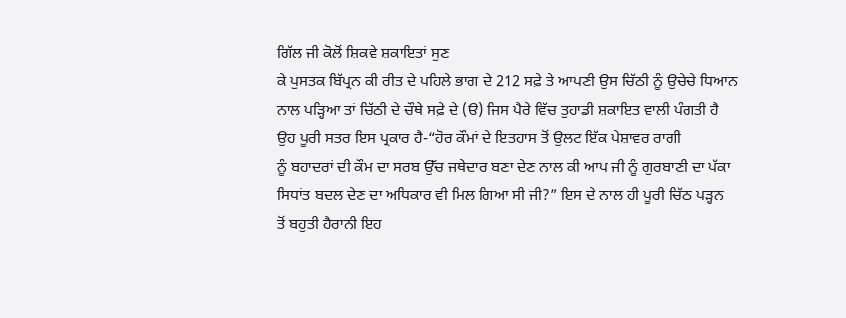ਗਿੱਲ ਜੀ ਕੋਲੋਂ ਸ਼ਿਕਵੇ ਸ਼ਕਾਇਤਾਂ ਸੁਣ
ਕੇ ਪੁਸਤਕ ਬਿੱਪ੍ਰਨ ਕੀ ਰੀਤ ਦੇ ਪਹਿਲੇ ਭਾਗ ਦੇ 212 ਸਫ਼ੇ ਤੇ ਆਪਣੀ ਉਸ ਚਿੱਠੀ ਨੂੰ ਉਚੇਚੇ ਧਿਆਨ
ਨਾਲ ਪੜ੍ਹਿਆ ਤਾਂ ਚਿੱਠੀ ਦੇ ਚੌਥੇ ਸਫ਼ੇ ਦੇ (ੳ) ਜਿਸ ਪੈਰੇ ਵਿੱਚ ਤੁਹਾਡੀ ਸ਼ਕਾਇਤ ਵਾਲੀ ਪੰਗਤੀ ਹੈ
ਉਹ ਪੂਰੀ ਸਤਰ ਇਸ ਪ੍ਰਕਾਰ ਹੈ-“ਹੋਰ ਕੌਮਾਂ ਦੇ ਇਤਹਾਸ ਤੋਂ ਉਲਟ ਇੱਕ ਪੇਸ਼ਾਵਰ ਰਾਗੀ
ਨੂੰ ਬਹਾਦਰਾਂ ਦੀ ਕੌਮ ਦਾ ਸਰਬ ਉੱਚ ਜਥੇਦਾਰ ਬਣਾ ਦੇਣ ਨਾਲ ਕੀ ਆਪ ਜੀ ਨੂੰ ਗੁਰਬਾਣੀ ਦਾ ਪੱਕਾ
ਸਿਧਾਂਤ ਬਦਲ ਦੇਣ ਦਾ ਅਧਿਕਾਰ ਵੀ ਮਿਲ ਗਿਆ ਸੀ ਜੀ?” ਇਸ ਦੇ ਨਾਲ ਹੀ ਪੂਰੀ ਚਿੱਠ ਪੜ੍ਹਨ
ਤੋਂ ਬਹੁਤੀ ਹੈਰਾਨੀ ਇਹ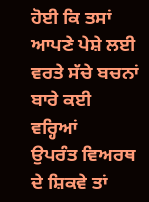ਹੋਈ ਕਿ ਤਸਾਂ ਆਪਣੇ ਪੇਸ਼ੇ ਲਈ ਵਰਤੇ ਸੱਚੇ ਬਚਨਾਂ ਬਾਰੇ ਕਈ ਵਰ੍ਹਿਆਂ
ਉਪਰੰਤ ਵਿਅਰਥ ਦੇ ਸ਼ਿਕਵੇ ਤਾਂ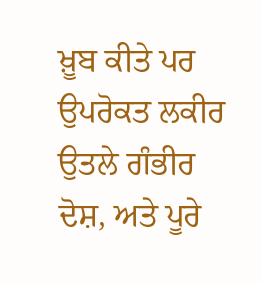ਖ਼ੂਬ ਕੀਤੇ ਪਰ ਉਪਰੋਕਤ ਲਕੀਰ ਉਤਲੇ ਗੰਭੀਰ ਦੋਸ਼, ਅਤੇ ਪੂਰੇ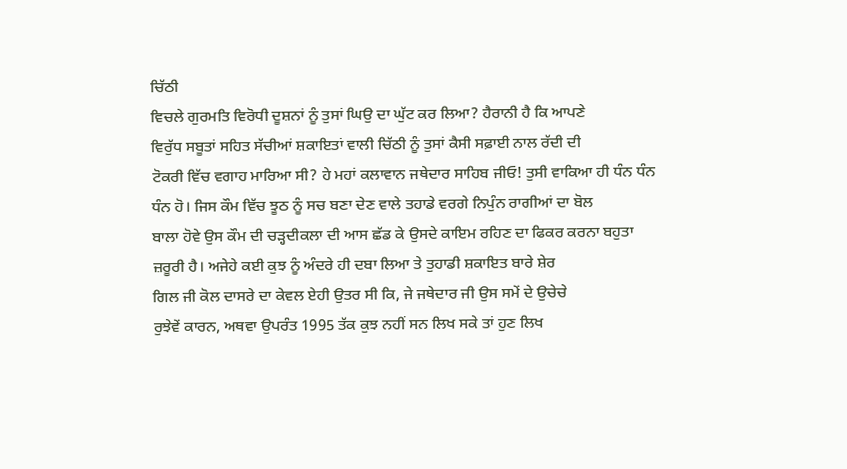ਚਿੱਠੀ
ਵਿਚਲੇ ਗੁਰਮਤਿ ਵਿਰੋਧੀ ਦੂਸ਼ਨਾਂ ਨੂੰ ਤੁਸਾਂ ਘਿਉ ਦਾ ਘੁੱਟ ਕਰ ਲਿਆ? ਹੈਰਾਨੀ ਹੈ ਕਿ ਆਪਣੇ
ਵਿਰੁੱਧ ਸਬੂਤਾਂ ਸਹਿਤ ਸੱਚੀਆਂ ਸ਼ਕਾਇਤਾਂ ਵਾਲੀ ਚਿੱਠੀ ਨੂੰ ਤੁਸਾਂ ਕੈਸੀ ਸਫ਼ਾਈ ਨਾਲ ਰੱਦੀ ਦੀ
ਟੋਕਰੀ ਵਿੱਚ ਵਗਾਹ ਮਾਰਿਆ ਸੀ? ਹੇ ਮਹਾਂ ਕਲਾਵਾਨ ਜਥੇਦਾਰ ਸਾਹਿਬ ਜੀਓ! ਤੁਸੀ ਵਾਕਿਆ ਹੀ ਧੰਨ ਧੰਨ
ਧੰਨ ਹੋ। ਜਿਸ ਕੌਮ ਵਿੱਚ ਝੂਠ ਨੂੰ ਸਚ ਬਣਾ ਦੇਣ ਵਾਲੇ ਤਹਾਡੇ ਵਰਗੇ ਨਿਪੁੰਨ ਰਾਗੀਆਂ ਦਾ ਬੋਲ
ਬਾਲਾ ਹੋਵੇ ਉਸ ਕੌਮ ਦੀ ਚੜ੍ਹਦੀਕਲਾ ਦੀ ਆਸ ਛੱਡ ਕੇ ਉਸਦੇ ਕਾਇਮ ਰਹਿਣ ਦਾ ਫਿਕਰ ਕਰਨਾ ਬਹੁਤਾ
ਜ਼ਰੂਰੀ ਹੈ। ਅਜੇਹੇ ਕਈ ਕੁਝ ਨੂੰ ਅੰਦਰੇ ਹੀ ਦਬਾ ਲਿਆ ਤੇ ਤੁਹਾਡੀ ਸ਼ਕਾਇਤ ਬਾਰੇ ਸ਼ੇਰ
ਗਿਲ ਜੀ ਕੋਲ ਦਾਸਰੇ ਦਾ ਕੇਵਲ ਏਹੀ ਉਤਰ ਸੀ ਕਿ, ਜੇ ਜਥੇਦਾਰ ਜੀ ਉਸ ਸਮੇਂ ਦੇ ਉਚੇਚੇ
ਰੁਝੇਵੇਂ ਕਾਰਨ, ਅਥਵਾ ਉਪਰੰਤ 1995 ਤੱਕ ਕੁਝ ਨਹੀਂ ਸਨ ਲਿਖ ਸਕੇ ਤਾਂ ਹੁਣ ਲਿਖ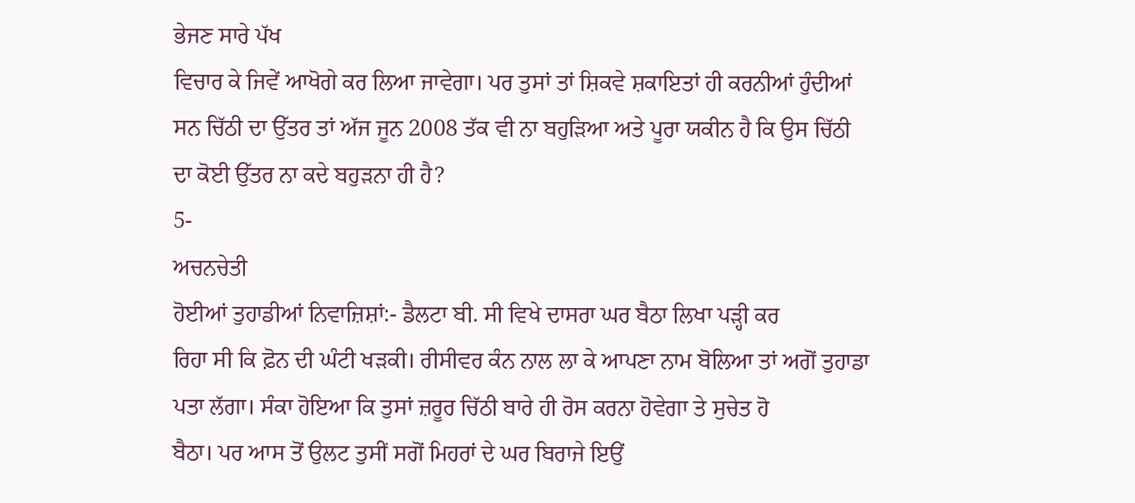ਭੇਜਣ ਸਾਰੇ ਪੱਖ
ਵਿਚਾਰ ਕੇ ਜਿਵੇਂ ਆਖੋਗੇ ਕਰ ਲਿਆ ਜਾਵੇਗਾ। ਪਰ ਤੁਸਾਂ ਤਾਂ ਸ਼ਿਕਵੇ ਸ਼ਕਾਇਤਾਂ ਹੀ ਕਰਨੀਆਂ ਹੁੰਦੀਆਂ
ਸਨ ਚਿੱਠੀ ਦਾ ਉੱਤਰ ਤਾਂ ਅੱਜ ਜੂਨ 2008 ਤੱਕ ਵੀ ਨਾ ਬਹੁੜਿਆ ਅਤੇ ਪੂਰਾ ਯਕੀਨ ਹੈ ਕਿ ਉਸ ਚਿੱਠੀ
ਦਾ ਕੋਈ ਉੱਤਰ ਨਾ ਕਦੇ ਬਹੁੜਨਾ ਹੀ ਹੈ?
5-
ਅਚਨਚੇਤੀ
ਹੋਈਆਂ ਤੁਹਾਡੀਆਂ ਨਿਵਾਜ਼ਿਸ਼ਾਂ:- ਡੈਲਟਾ ਬੀ. ਸੀ ਵਿਖੇ ਦਾਸਰਾ ਘਰ ਬੈਠਾ ਲਿਖਾ ਪੜ੍ਹੀ ਕਰ
ਰਿਹਾ ਸੀ ਕਿ ਫ਼ੋਨ ਦੀ ਘੰਟੀ ਖੜਕੀ। ਰੀਸੀਵਰ ਕੰਨ ਨਾਲ ਲਾ ਕੇ ਆਪਣਾ ਨਾਮ ਬੋਲਿਆ ਤਾਂ ਅਗੋਂ ਤੁਹਾਡਾ
ਪਤਾ ਲੱਗਾ। ਸੰਕਾ ਹੋਇਆ ਕਿ ਤੁਸਾਂ ਜ਼ਰੂਰ ਚਿੱਠੀ ਬਾਰੇ ਹੀ ਰੋਸ ਕਰਨਾ ਹੋਵੇਗਾ ਤੇ ਸੁਚੇਤ ਹੋ
ਬੈਠਾ। ਪਰ ਆਸ ਤੋਂ ਉਲਟ ਤੁਸੀਂ ਸਗੋਂ ਮਿਹਰਾਂ ਦੇ ਘਰ ਬਿਰਾਜੇ ਇਉਂ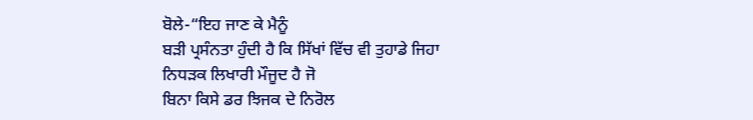ਬੋਲੇ-“ਇਹ ਜਾਣ ਕੇ ਮੈਨੂੰ
ਬੜੀ ਪ੍ਰਸੰਨਤਾ ਹੁੰਦੀ ਹੈ ਕਿ ਸਿੱਖਾਂ ਵਿੱਚ ਵੀ ਤੁਹਾਡੇ ਜਿਹਾ ਨਿਧੜਕ ਲਿਖਾਰੀ ਮੌਜੂਦ ਹੈ ਜੋ
ਬਿਨਾ ਕਿਸੇ ਡਰ ਝਿਜਕ ਦੇ ਨਿਰੋਲ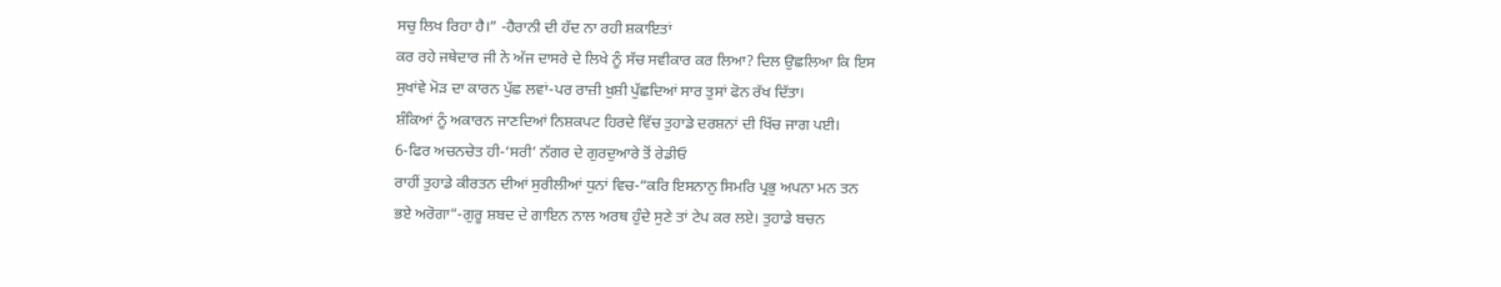ਸਚੁ ਲਿਖ ਰਿਹਾ ਹੈ।” -ਹੈਰਾਨੀ ਦੀ ਹੱਦ ਨਾ ਰਹੀ ਸ਼ਕਾਇਤਾਂ
ਕਰ ਰਹੇ ਜਥੇਦਾਰ ਜੀ ਨੇ ਅੱਜ ਦਾਸਰੇ ਦੇ ਲਿਖੇ ਨੂੰ ਸੱਚ ਸਵੀਕਾਰ ਕਰ ਲਿਆ? ਦਿਲ ਉਛਲਿਆ ਕਿ ਇਸ
ਸੁਖਾਂਵੇ ਮੋੜ ਦਾ ਕਾਰਨ ਪੁੱਛ ਲਵਾਂ-ਪਰ ਰਾਜ਼ੀ ਖ਼ੁਸ਼ੀ ਪੁੱਛਦਿਆਂ ਸਾਰ ਤੁਸਾਂ ਫੋਨ ਰੱਖ ਦਿੱਤਾ।
ਸ਼ੰਕਿਆਂ ਨੂੰ ਅਕਾਰਨ ਜਾਣਦਿਆਂ ਨਿਸ਼ਕਪਟ ਹਿਰਦੇ ਵਿੱਚ ਤੁਹਾਡੇ ਦਰਸ਼ਨਾਂ ਦੀ ਖਿੱਚ ਜਾਗ ਪਈ।
6-ਫਿਰ ਅਚਨਚੇਤ ਹੀ-‘ਸਰੀ’ ਨੱਗਰ ਦੇ ਗੁਰਦੁਆਰੇ ਤੋਂ ਰੇਡੀਓ
ਰਾਹੀਂ ਤੁਹਾਡੇ ਕੀਰਤਨ ਦੀਆਂ ਸੁਰੀਲੀਆਂ ਧੁਨਾਂ ਵਿਚ-“ਕਰਿ ਇਸਨਾਨੁ ਸਿਮਰਿ ਪ੍ਰਭੁ ਅਪਨਾ ਮਨ ਤਨ
ਭਏ ਅਰੋਗਾ”-ਗੁਰੂ ਸ਼ਬਦ ਦੇ ਗਾਇਨ ਨਾਲ ਅਰਥ ਹੁੰਦੇ ਸੁਣੇ ਤਾਂ ਟੇਪ ਕਰ ਲਏ। ਤੁਹਾਡੇ ਬਚਨ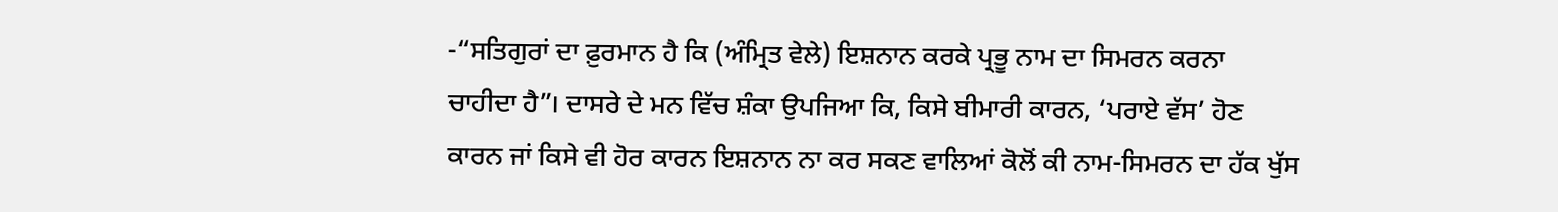-“ਸਤਿਗੁਰਾਂ ਦਾ ਫ਼ੁਰਮਾਨ ਹੈ ਕਿ (ਅੰਮ੍ਰਿਤ ਵੇਲੇ) ਇਸ਼ਨਾਨ ਕਰਕੇ ਪ੍ਰਭੂ ਨਾਮ ਦਾ ਸਿਮਰਨ ਕਰਨਾ
ਚਾਹੀਦਾ ਹੈ”। ਦਾਸਰੇ ਦੇ ਮਨ ਵਿੱਚ ਸ਼ੰਕਾ ਉਪਜਿਆ ਕਿ, ਕਿਸੇ ਬੀਮਾਰੀ ਕਾਰਨ, ‘ਪਰਾਏ ਵੱਸ’ ਹੋਣ
ਕਾਰਨ ਜਾਂ ਕਿਸੇ ਵੀ ਹੋਰ ਕਾਰਨ ਇਸ਼ਨਾਨ ਨਾ ਕਰ ਸਕਣ ਵਾਲਿਆਂ ਕੋਲੋਂ ਕੀ ਨਾਮ-ਸਿਮਰਨ ਦਾ ਹੱਕ ਖੁੱਸ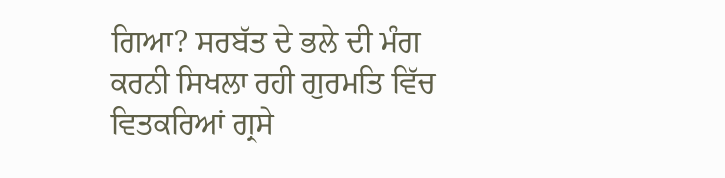ਗਿਆ? ਸਰਬੱਤ ਦੇ ਭਲੇ ਦੀ ਮੰਗ ਕਰਨੀ ਸਿਖਲਾ ਰਹੀ ਗੁਰਮਤਿ ਵਿੱਚ ਵਿਤਕਰਿਆਂ ਗ੍ਰਸੇ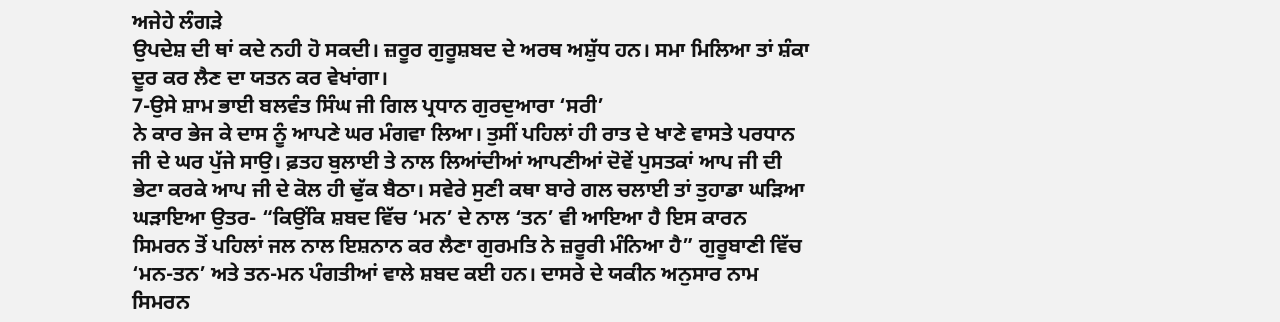ਅਜੇਹੇ ਲੰਗੜੇ
ਉਪਦੇਸ਼ ਦੀ ਥਾਂ ਕਦੇ ਨਹੀ ਹੋ ਸਕਦੀ। ਜ਼ਰੂਰ ਗੁਰੂਸ਼ਬਦ ਦੇ ਅਰਥ ਅਸ਼ੁੱਧ ਹਨ। ਸਮਾ ਮਿਲਿਆ ਤਾਂ ਸ਼ੰਕਾ
ਦੂਰ ਕਰ ਲੈਣ ਦਾ ਯਤਨ ਕਰ ਵੇਖਾਂਗਾ।
7-ਉਸੇ ਸ਼ਾਮ ਭਾਈ ਬਲਵੰਤ ਸਿੰਘ ਜੀ ਗਿਲ ਪ੍ਰਧਾਨ ਗੁਰਦੁਆਰਾ ‘ਸਰੀ’
ਨੇ ਕਾਰ ਭੇਜ ਕੇ ਦਾਸ ਨੂੰ ਆਪਣੇ ਘਰ ਮੰਗਵਾ ਲਿਆ। ਤੁਸੀਂ ਪਹਿਲਾਂ ਹੀ ਰਾਤ ਦੇ ਖਾਣੇ ਵਾਸਤੇ ਪਰਧਾਨ
ਜੀ ਦੇ ਘਰ ਪੁੱਜੇ ਸਾਉ। ਫ਼ਤਹ ਬੁਲਾਈ ਤੇ ਨਾਲ ਲਿਆਂਦੀਆਂ ਆਪਣੀਆਂ ਦੋਵੇਂ ਪੁਸਤਕਾਂ ਆਪ ਜੀ ਦੀ
ਭੇਟਾ ਕਰਕੇ ਆਪ ਜੀ ਦੇ ਕੋਲ ਹੀ ਢੁੱਕ ਬੈਠਾ। ਸਵੇਰੇ ਸੁਣੀ ਕਥਾ ਬਾਰੇ ਗਲ ਚਲਾਈ ਤਾਂ ਤੁਹਾਡਾ ਘੜਿਆ
ਘੜਾਇਆ ਉਤਰ- “ਕਿਉਂਕਿ ਸ਼ਬਦ ਵਿੱਚ ‘ਮਨ’ ਦੇ ਨਾਲ ‘ਤਨ’ ਵੀ ਆਇਆ ਹੈ ਇਸ ਕਾਰਨ
ਸਿਮਰਨ ਤੋਂ ਪਹਿਲਾਂ ਜਲ ਨਾਲ ਇਸ਼ਨਾਨ ਕਰ ਲੈਣਾ ਗੁਰਮਤਿ ਨੇ ਜ਼ਰੂਰੀ ਮੰਨਿਆ ਹੈ” ਗੁਰੂਬਾਣੀ ਵਿੱਚ
‘ਮਨ-ਤਨ’ ਅਤੇ ਤਨ-ਮਨ ਪੰਗਤੀਆਂ ਵਾਲੇ ਸ਼ਬਦ ਕਈ ਹਨ। ਦਾਸਰੇ ਦੇ ਯਕੀਨ ਅਨੁਸਾਰ ਨਾਮ
ਸਿਮਰਨ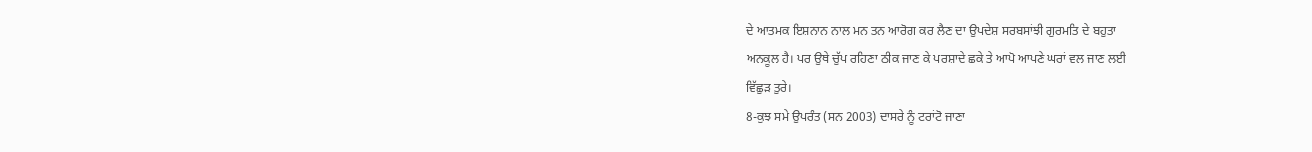ਦੇ ਆਤਮਕ ਇਸ਼ਨਾਨ ਨਾਲ ਮਨ ਤਨ ਆਰੋਗ ਕਰ ਲੈਣ ਦਾ ਉਪਦੇਸ਼ ਸਰਬਸਾਂਝੀ ਗੁਰਮਤਿ ਦੇ ਬਹੁਤਾ
ਅਨਕੂਲ ਹੈ। ਪਰ ਉਥੇ ਚੁੱਪ ਰਹਿਣਾ ਠੀਕ ਜਾਣ ਕੇ ਪਰਸ਼ਾਦੇ ਛਕੇ ਤੇ ਆਪੋ ਆਪਣੇ ਘਰਾਂ ਵਲ ਜਾਣ ਲਈ
ਵਿੱਛੁੜ ਤੁਰੇ।
8-ਕੁਝ ਸਮੇ ਉਪਰੰਤ (ਸਨ 2003) ਦਾਸਰੇ ਨੂੰ ਟਰਾਂਟੋ ਜਾਣਾ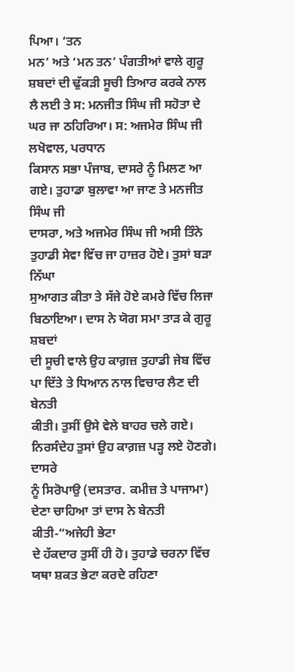ਪਿਆ। ‘ਤਨ
ਮਨ’ ਅਤੇ ‘ਮਨ ਤਨ’ ਪੰਗਤੀਆਂ ਵਾਲੇ ਗੁਰੂ ਸ਼ਬਦਾਂ ਦੀ ਢੁੱਕੜੀ ਸੂਚੀ ਤਿਆਰ ਕਰਕੇ ਨਾਲ
ਲੈ ਲਈ ਤੇ ਸ: ਮਨਜੀਤ ਸਿੰਘ ਜੀ ਸਹੋਤਾ ਦੇ ਘਰ ਜਾ ਠਹਿਰਿਆ। ਸ: ਅਜਮੇਰ ਸਿੰਘ ਜੀ ਲਖੋਵਾਲ, ਪਰਧਾਨ
ਕਿਸਾਨ ਸਭਾ ਪੰਜਾਬ, ਦਾਸਰੇ ਨੂੰ ਮਿਲਣ ਆ ਗਏ। ਤੁਹਾਡਾ ਬੁਲਾਵਾ ਆ ਜਾਣ ਤੇ ਮਨਜੀਤ ਸਿੰਘ ਜੀ
ਦਾਸਰਾ, ਅਤੇ ਅਜਮੇਰ ਸਿੰਘ ਜੀ ਅਸੀ ਤਿੰਨੇ ਤੁਹਾਡੀ ਸੇਵਾ ਵਿੱਚ ਜਾ ਹਾਜ਼ਰ ਹੋਏ। ਤੁਸਾਂ ਬੜਾ ਨਿੱਘਾ
ਸੁਆਗਤ ਕੀਤਾ ਤੇ ਸੱਜੇ ਹੋਏ ਕਮਰੇ ਵਿੱਚ ਲਿਜਾ ਬਿਠਾਇਆ। ਦਾਸ ਨੇ ਯੋਗ ਸਮਾ ਤਾੜ ਕੇ ਗੁਰੂ ਸ਼ਬਦਾਂ
ਦੀ ਸੂਚੀ ਵਾਲੇ ਉਹ ਕਾਗ਼ਜ਼ ਤੁਹਾਡੀ ਜੇਬ ਵਿੱਚ ਪਾ ਦਿੱਤੇ ਤੇ ਧਿਆਨ ਨਾਲ ਵਿਚਾਰ ਲੈਣ ਦੀ ਬੇਨਤੀ
ਕੀਤੀ। ਤੁਸੀਂ ਉਸੇ ਵੇਲੇ ਬਾਹਰ ਚਲੇ ਗਏ। ਨਿਰਸੰਦੇਹ ਤੁਸਾਂ ਉਹ ਕਾਗ਼ਜ਼ ਪੜ੍ਹ ਲਏ ਹੋਣਗੇ। ਦਾਸਰੇ
ਨੂੰ ਸਿਰੋਪਾਉ (ਦਸਤਾਰ. ਕਮੀਜ਼ ਤੇ ਪਾਜਾਮਾ) ਦੇਣਾ ਚਾਹਿਆ ਤਾਂ ਦਾਸ ਨੇ ਬੇਨਤੀ ਕੀਤੀ-“ਅਜੇਹੀ ਭੇਟਾ
ਦੇ ਹੱਕਦਾਰ ਤੁਸੀਂ ਹੀ ਹੋ। ਤੁਹਾਡੇ ਚਰਨਾ ਵਿੱਚ ਯਥਾ ਸ਼ਕਤ ਭੇਟਾ ਕਰਦੇ ਰਹਿਣਾ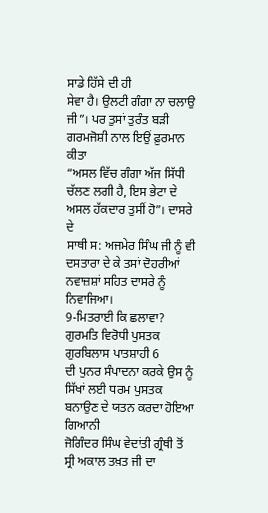ਸਾਡੇ ਹਿੱਸੇ ਦੀ ਹੀ
ਸੇਵਾ ਹੈ। ਉਲਟੀ ਗੰਗਾ ਨਾ ਚਲਾਉ ਜੀ”। ਪਰ ਤੁਸਾਂ ਤੁਰੰਤ ਬੜੀ ਗਰਮਜੋਸ਼ੀ ਨਾਲ ਇਉਂ ਫ਼ੁਰਮਾਨ ਕੀਤਾ
“ਅਸਲ ਵਿੱਚ ਗੰਗਾ ਅੱਜ ਸਿੱਧੀ ਚੱਲਣ ਲਗੀ ਹੈ, ਇਸ ਭੇਟਾ ਦੇ ਅਸਲ ਹੱਕਦਾਰ ਤੁਸੀਂ ਹੋ”। ਦਾਸਰੇ ਦੇ
ਸਾਥੀ ਸ: ਅਜਮੇਰ ਸਿੰਘ ਜੀ ਨੂੰ ਵੀ ਦਸਤਾਰਾ ਦੇ ਕੇ ਤਸਾਂ ਦੋਹਰੀਆਂ ਨਵਾਜ਼ਸ਼ਾਂ ਸਹਿਤ ਦਾਸਰੇ ਨੂੰ
ਨਿਵਾਜਿਆ।
9-ਮਿਤਰਾਈ ਕਿ ਛਲਾਵਾ? ਗੁਰਮਤਿ ਵਿਰੋਧੀ ਪੁਸਤਕ ਗੁਰਬਿਲਾਸ ਪਾਤਸ਼ਾਹੀ 6
ਦੀ ਪੁਨਰ ਸੰਪਾਦਨਾ ਕਰਕੇ ਉਸ ਨੂੰ ਸਿੱਖਾਂ ਲਈ ਧਰਮ ਪੁਸਤਕ ਬਨਾਉਣ ਦੇ ਯਤਨ ਕਰਦਾ ਹੋਇਆ ਗਿਆਨੀ
ਜੋਗਿੰਦਰ ਸਿੰਘ ਵੇਦਾਂਤੀ ਗ੍ਰੰਥੀ ਤੋਂ ਸ੍ਰੀ ਅਕਾਲ ਤਖ਼ਤ ਜੀ ਦਾ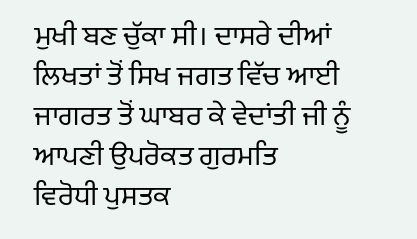ਮੁਖੀ ਬਣ ਚੁੱਕਾ ਸੀ। ਦਾਸਰੇ ਦੀਆਂ
ਲਿਖਤਾਂ ਤੋਂ ਸਿਖ ਜਗਤ ਵਿੱਚ ਆਈ ਜਾਗਰਤ ਤੋਂ ਘਾਬਰ ਕੇ ਵੇਦਾਂਤੀ ਜੀ ਨੂੰ ਆਪਣੀ ਉਪਰੋਕਤ ਗੁਰਮਤਿ
ਵਿਰੋਧੀ ਪੁਸਤਕ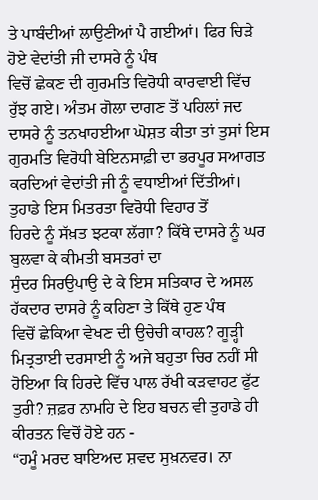ਤੇ ਪਾਬੰਦੀਆਂ ਲਾਉਣੀਆਂ ਪੈ ਗਈਆਂ। ਫਿਰ ਚਿੜੇ ਹੋਏ ਵੇਦਾਂਤੀ ਜੀ ਦਾਸਰੇ ਨੂੰ ਪੰਥ
ਵਿਚੋਂ ਛੇਕਣ ਦੀ ਗੁਰਮਤਿ ਵਿਰੋਧੀ ਕਾਰਵਾਈ ਵਿੱਚ ਰੁੱਝ ਗਏ। ਅੰਤਮ ਗੋਲਾ ਦਾਗਣ ਤੋਂ ਪਹਿਲਾਂ ਜਦ
ਦਾਸਰੇ ਨੂੰ ਤਨਖਾਹਈਆ ਘੋਸ਼ਤ ਕੀਤਾ ਤਾਂ ਤੁਸਾਂ ਇਸ ਗੁਰਮਤਿ ਵਿਰੋਧੀ ਬੇਇਨਸਾਫ਼ੀ ਦਾ ਭਰਪੂਰ ਸਆਗਤ
ਕਰਦਿਆਂ ਵੇਦਾਂਤੀ ਜੀ ਨੂੰ ਵਧਾਈਆਂ ਦਿੱਤੀਆਂ। ਤੁਹਾਡੇ ਇਸ ਮਿਤਰਤਾ ਵਿਰੋਧੀ ਵਿਹਾਰ ਤੋਂ
ਹਿਰਦੇ ਨੂੰ ਸੱਖ਼ਤ ਝਟਕਾ ਲੱਗਾ? ਕਿੱਥੇ ਦਾਸਰੇ ਨੂੰ ਘਰ ਬੁਲਵਾ ਕੇ ਕੀਮਤੀ ਬਸਤਰਾਂ ਦਾ
ਸੁੰਦਰ ਸਿਰਉਪਾਉ ਦੇ ਕੇ ਇਸ ਸਤਿਕਾਰ ਦੇ ਅਸਲ ਹੱਕਦਾਰ ਦਾਸਰੇ ਨੂੰ ਕਹਿਣਾ ਤੇ ਕਿੱਥੇ ਹੁਣ ਪੰਥ
ਵਿਚੋਂ ਛੇਕਿਆ ਵੇਖਣ ਦੀ ਉਚੇਚੀ ਕਾਹਲ? ਗੂੜ੍ਹੀ ਮਿਤ੍ਰਤਾਈ ਦਰਸਾਈ ਨੂੰ ਅਜੇ ਬਹੁਤਾ ਚਿਰ ਨਹੀਂ ਸੀ
ਹੋਇਆ ਕਿ ਹਿਰਦੇ ਵਿੱਚ ਪਾਲ ਰੱਖੀ ਕੜਵਾਹਟ ਫੁੱਟ ਤੁਰੀ? ਜ਼ਫ਼ਰ ਨਾਮਹਿ ਦੇ ਇਹ ਬਚਨ ਵੀ ਤੁਹਾਡੇ ਹੀ
ਕੀਰਤਨ ਵਿਚੋਂ ਹੋਏ ਹਨ -
“ਹਮੂੰ ਮਰਦ ਬਾਇਅਦ ਸ਼ਵਦ ਸੁਖ਼ਨਵਰ। ਨਾ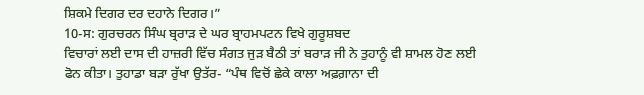ਸ਼ਿਕਮੇ ਦਿਗਰ ਦਰ ਦਹਾਨੇ ਦਿਗਰ।”
10-ਸ: ਗੁਰਚਰਨ ਸਿੰਘ ਬ੍ਰਰਾੜ ਦੇ ਘਰ ਬ੍ਰਾਹਮਪਟਨ ਵਿਖੇ ਗੁਰੂਸ਼ਬਦ
ਵਿਚਾਰਾਂ ਲਈ ਦਾਸ ਦੀ ਹਾਜ਼ਰੀ ਵਿੱਚ ਸੰਗਤ ਜੁੜ ਬੈਠੀ ਤਾਂ ਬਰਾੜ ਜੀ ਨੇ ਤੁਹਾਨੂੰ ਵੀ ਸ਼ਾਮਲ ਹੋਣ ਲਈ
ਫੋਨ ਕੀਤਾ। ਤੁਹਾਡਾ ਬੜਾ ਰੁੱਖਾ ਉਤੱਰ- “ਪੰਥ ਵਿਚੋਂ ਛੇਕੇ ਕਾਲਾ ਅਫ਼ਗ਼ਾਨਾ ਦੀ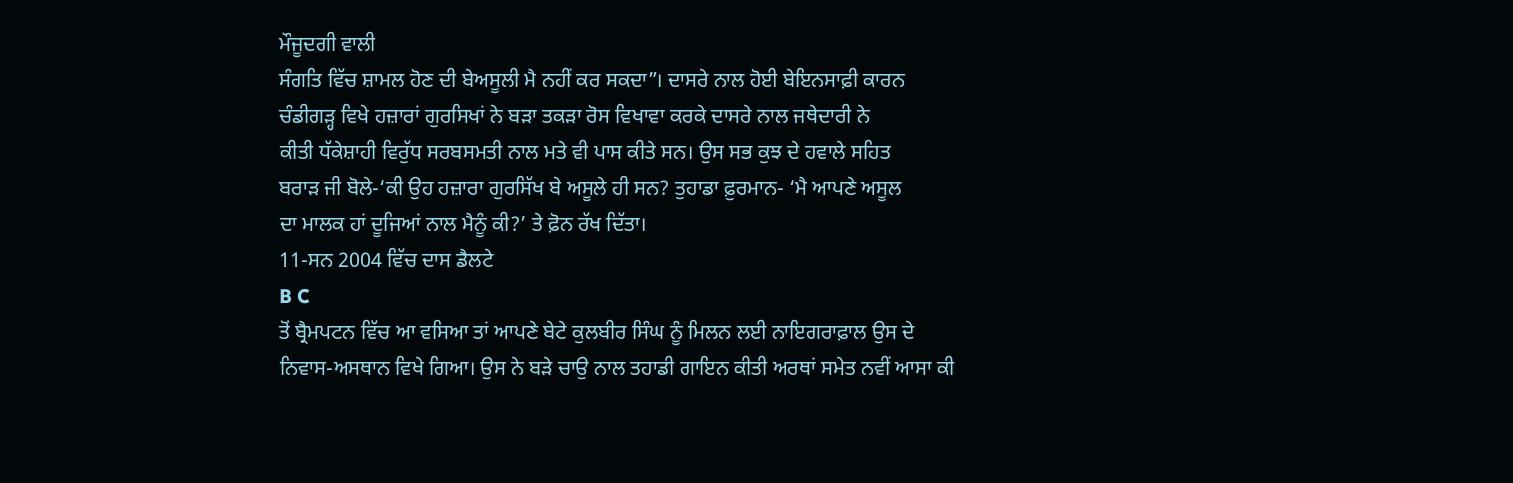ਮੌਜੂਦਗੀ ਵਾਲੀ
ਸੰਗਤਿ ਵਿੱਚ ਸ਼ਾਮਲ ਹੋਣ ਦੀ ਬੇਅਸੂਲੀ ਮੈ ਨਹੀਂ ਕਰ ਸਕਦਾ”। ਦਾਸਰੇ ਨਾਲ ਹੋਈ ਬੇਇਨਸਾਫ਼ੀ ਕਾਰਨ
ਚੰਡੀਗੜ੍ਹ ਵਿਖੇ ਹਜ਼ਾਰਾਂ ਗੁਰਸਿਖਾਂ ਨੇ ਬੜਾ ਤਕੜਾ ਰੋਸ ਵਿਖਾਵਾ ਕਰਕੇ ਦਾਸਰੇ ਨਾਲ ਜਥੇਦਾਰੀ ਨੇ
ਕੀਤੀ ਧੱਕੇਸ਼ਾਹੀ ਵਿਰੁੱਧ ਸਰਬਸਮਤੀ ਨਾਲ ਮਤੇ ਵੀ ਪਾਸ ਕੀਤੇ ਸਨ। ਉਸ ਸਭ ਕੁਝ ਦੇ ਹਵਾਲੇ ਸਹਿਤ
ਬਰਾੜ ਜੀ ਬੋਲੇ-‘ਕੀ ਉਹ ਹਜ਼ਾਰਾ ਗੁਰਸਿੱਖ ਬੇ ਅਸੂਲੇ ਹੀ ਸਨ? ਤੁਹਾਡਾ ਫ਼ੁਰਮਾਨ- ‘ਮੈ ਆਪਣੇ ਅਸੂਲ
ਦਾ ਮਾਲਕ ਹਾਂ ਦੂਜਿਆਂ ਨਾਲ ਮੈਨੂੰ ਕੀ?’ ਤੇ ਫ਼ੋਨ ਰੱਖ ਦਿੱਤਾ।
11-ਸਨ 2004 ਵਿੱਚ ਦਾਸ ਡੈਲਟੇ
B C
ਤੋਂ ਬ੍ਰੈਮਪਟਨ ਵਿੱਚ ਆ ਵਸਿਆ ਤਾਂ ਆਪਣੇ ਬੇਟੇ ਕੁਲਬੀਰ ਸਿੰਘ ਨੂੰ ਮਿਲਨ ਲਈ ਨਾਇਗਰਾਫ਼ਾਲ ਉਸ ਦੇ
ਨਿਵਾਸ-ਅਸਥਾਨ ਵਿਖੇ ਗਿਆ। ਉਸ ਨੇ ਬੜੇ ਚਾਉ ਨਾਲ ਤਹਾਡੀ ਗਾਇਨ ਕੀਤੀ ਅਰਥਾਂ ਸਮੇਤ ਨਵੀਂ ਆਸਾ ਕੀ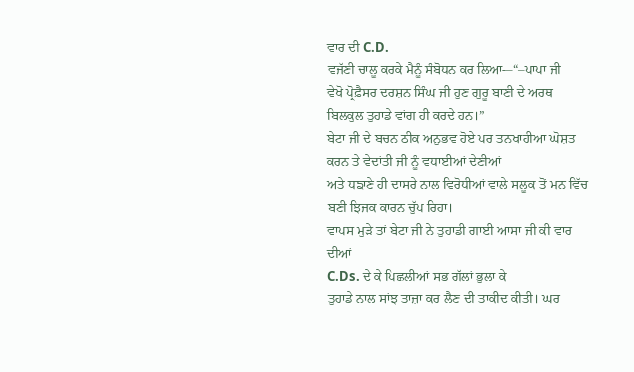ਵਾਰ ਦੀ C.D.
ਵਜੱਣੀ ਚਾਲੂ ਕਰਕੇ ਮੈਨੂੰ ਸੰਬੋਧਨ ਕਰ ਲਿਆ-–“–ਪਾਪਾ ਜੀ
ਵੇਖੋ ਪ੍ਰੋਫ਼ੈਸਰ ਦਰਸ਼ਨ ਸਿੰਘ ਜੀ ਹੁਣ ਗੁਰੂ ਬਾਣੀ ਦੇ ਅਰਥ ਬਿਲਕੁਲ ਤੁਹਾਡੇ ਵਾਂਗ ਹੀ ਕਰਦੇ ਹਨ।”
ਬੇਟਾ ਜੀ ਦੇ ਬਚਨ ਠੀਕ ਅਨੁਭਵ ਹੋਏ ਪਰ ਤਨਖਾਹੀਆ ਘੋਸ਼ਤ ਕਰਨ ਤੇ ਵੇਦਾਂਤੀ ਜੀ ਨੂੰ ਵਧਾਈਆਂ ਦੇਣੀਆਂ
ਅਤੇ ਧਙਾਣੇ ਹੀ ਦਾਸਰੇ ਨਾਲ ਵਿਰੋਧੀਆਂ ਵਾਲੇ ਸਲੂਕ ਤੋਂ ਮਨ ਵਿੱਚ ਬਣੀ ਝਿਜਕ ਕਾਰਨ ਚੁੱਪ ਰਿਹਾ।
ਵਾਪਸ ਮੁੜੇ ਤਾਂ ਬੇਟਾ ਜੀ ਨੇ ਤੁਹਾਡੀ ਗਾਈ ਆਸਾ ਜੀ ਕੀ ਵਾਰ ਦੀਆਂ
C.Ds. ਦੇ ਕੇ ਪਿਛਲੀਆਂ ਸਭ ਗੱਲਾਂ ਭੁਲਾ ਕੇ
ਤੁਹਾਡੇ ਨਾਲ ਸਾਂਝ ਤਾਜ਼ਾ ਕਰ ਲੈਣ ਦੀ ਤਾਕੀਦ ਕੀਤੀ। ਘਰ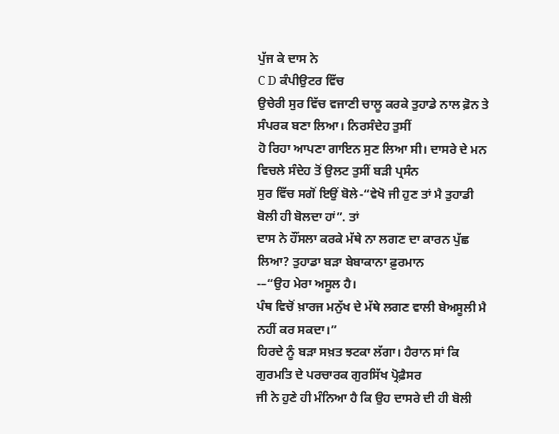ਪੁੱਜ ਕੇ ਦਾਸ ਨੇ
C D ਕੰਪੀਉਟਰ ਵਿੱਚ
ਉਚੇਰੀ ਸੁਰ ਵਿੱਚ ਵਜਾਣੀ ਚਾਲੂ ਕਰਕੇ ਤੁਹਾਡੇ ਨਾਲ ਫ਼ੋਨ ਤੇ ਸੰਪਰਕ ਬਣਾ ਲਿਆ। ਨਿਰਸੰਦੇਹ ਤੁਸੀਂ
ਹੋ ਰਿਹਾ ਆਪਣਾ ਗਾਇਨ ਸੁਣ ਲਿਆ ਸੀ। ਦਾਸਰੇ ਦੇ ਮਨ ਵਿਚਲੇ ਸੰਦੇਹ ਤੋਂ ਉਲਟ ਤੁਸੀਂ ਬੜੀ ਪ੍ਰਸੰਨ
ਸੁਰ ਵਿੱਚ ਸਗੋਂ ਇਉਂ ਬੋਲੇ-“ਵੇਖੋ ਜੀ ਹੁਣ ਤਾਂ ਮੈ ਤੁਹਾਡੀ ਬੋਲੀ ਹੀ ਬੋਲਦਾ ਹਾਂ”. ਤਾਂ
ਦਾਸ ਨੇ ਹੌਂਸਲਾ ਕਰਕੇ ਮੱਥੇ ਨਾ ਲਗਣ ਦਾ ਕਾਰਨ ਪੁੱਛ ਲਿਆ? ਤੁਹਾਡਾ ਬੜਾ ਬੇਬਾਕਾਨਾ ਫ਼ੁਰਮਾਨ
-–“ਉਹ ਮੇਰਾ ਅਸੂਲ ਹੈ।
ਪੰਥ ਵਿਚੋਂ ਖ਼ਾਰਜ ਮਨੁੱਖ ਦੇ ਮੱਥੇ ਲਗਣ ਵਾਲੀ ਬੇਅਸੂਲੀ ਮੈ ਨਹੀਂ ਕਰ ਸਕਦਾ।”
ਹਿਰਦੇ ਨੂੰ ਬੜਾ ਸਖ਼ਤ ਝਟਕਾ ਲੱਗਾ। ਹੈਰਾਨ ਸਾਂ ਕਿ ਗੁਰਮਤਿ ਦੇ ਪਰਚਾਰਕ ਗੁਰਸਿੱਖ ਪ੍ਰੋਫ਼ੈਸਰ
ਜੀ ਨੇ ਹੁਣੇ ਹੀ ਮੰਨਿਆ ਹੈ ਕਿ ਉਹ ਦਾਸਰੇ ਦੀ ਹੀ ਬੋਲੀ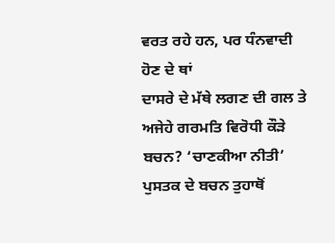ਵਰਤ ਰਹੇ ਹਨ, ਪਰ ਧੰਨਵਾਦੀ ਹੋਣ ਦੇ ਥਾਂ
ਦਾਸਰੇ ਦੇ ਮੱਥੇ ਲਗਣ ਦੀ ਗਲ ਤੇ ਅਜੇਹੇ ਗਰਮਤਿ ਵਿਰੋਧੀ ਕੌੜੇ ਬਚਨ? ‘ਚਾਣਕੀਆ ਨੀਤੀ’
ਪੁਸਤਕ ਦੇ ਬਚਨ ਤੁਹਾਥੋਂ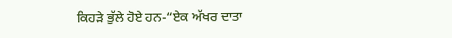ਕਿਹੜੇ ਭੁੱਲੇ ਹੋਏ ਹਨ-“ਏਕ ਅੱਖਰ ਦਾਤਾ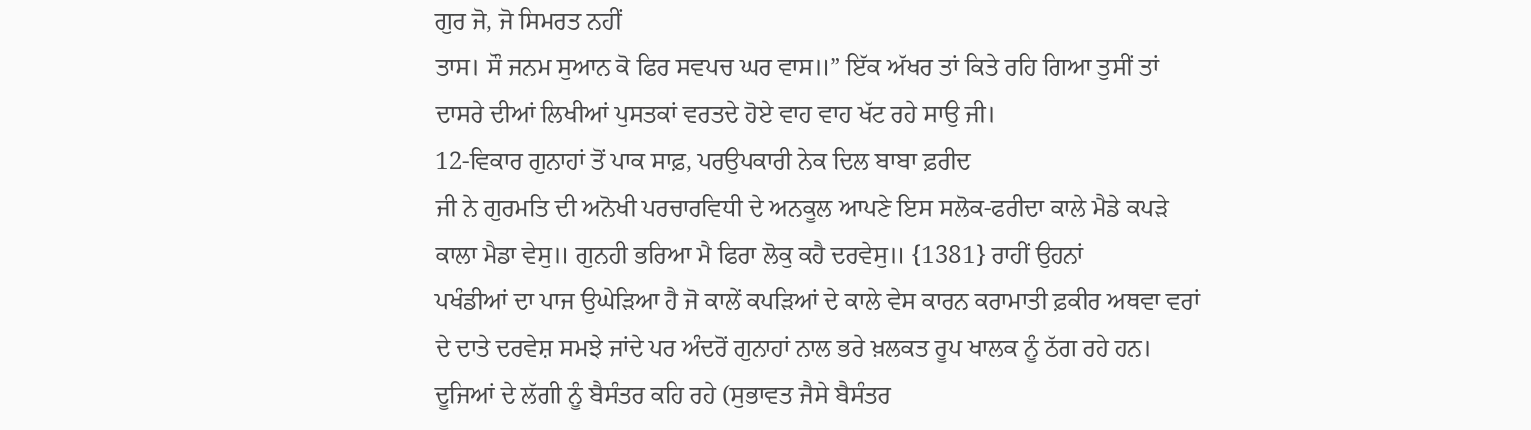ਗੁਰ ਜੋ, ਜੋ ਸਿਮਰਤ ਨਹੀਂ
ਤਾਸ। ਸੌ ਜਨਮ ਸੁਆਨ ਕੋ ਫਿਰ ਸਵਪਚ ਘਰ ਵਾਸ॥” ਇੱਕ ਅੱਖਰ ਤਾਂ ਕਿਤੇ ਰਹਿ ਗਿਆ ਤੁਸੀਂ ਤਾਂ
ਦਾਸਰੇ ਦੀਆਂ ਲਿਖੀਆਂ ਪੁਸਤਕਾਂ ਵਰਤਦੇ ਹੋਏ ਵਾਹ ਵਾਹ ਖੱਟ ਰਹੇ ਸਾਉ ਜੀ।
12-ਵਿਕਾਰ ਗੁਨਾਹਾਂ ਤੋਂ ਪਾਕ ਸਾਫ਼, ਪਰਉਪਕਾਰੀ ਨੇਕ ਦਿਲ ਬਾਬਾ ਫ਼ਰੀਦ
ਜੀ ਨੇ ਗੁਰਮਤਿ ਦੀ ਅਨੋਖੀ ਪਰਚਾਰਵਿਧੀ ਦੇ ਅਨਕੂਲ ਆਪਣੇ ਇਸ ਸਲੋਕ-ਫਰੀਦਾ ਕਾਲੇ ਮੈਡੇ ਕਪੜੇ
ਕਾਲਾ ਮੈਡਾ ਵੇਸੁ॥ ਗੁਨਹੀ ਭਰਿਆ ਮੈ ਫਿਰਾ ਲੋਕੁ ਕਹੈ ਦਰਵੇਸੁ॥ {1381} ਰਾਹੀਂ ਉਹਨਾਂ
ਪਖੰਡੀਆਂ ਦਾ ਪਾਜ ਉਘੇੜਿਆ ਹੈ ਜੋ ਕਾਲੇਂ ਕਪੜਿਆਂ ਦੇ ਕਾਲੇ ਵੇਸ ਕਾਰਨ ਕਰਾਮਾਤੀ ਫ਼ਕੀਰ ਅਥਵਾ ਵਰਾਂ
ਦੇ ਦਾਤੇ ਦਰਵੇਸ਼ ਸਮਝੇ ਜਾਂਦੇ ਪਰ ਅੰਦਰੋਂ ਗੁਨਾਹਾਂ ਨਾਲ ਭਰੇ ਖ਼ਲਕਤ ਰੂਪ ਖਾਲਕ ਨੂੰ ਠੱਗ ਰਹੇ ਹਨ।
ਦੂਜਿਆਂ ਦੇ ਲੱਗੀ ਨੂੰ ਬੈਸੰਤਰ ਕਹਿ ਰਹੇ (ਸੁਭਾਵਤ ਜੈਸੇ ਬੈਸੰਤਰ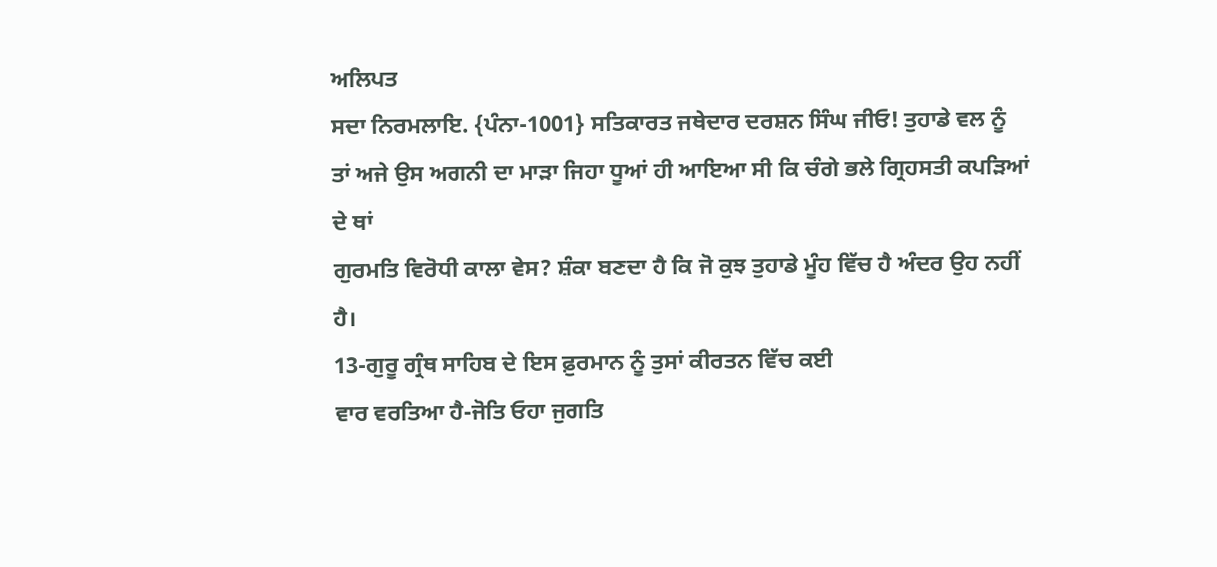ਅਲਿਪਤ
ਸਦਾ ਨਿਰਮਲਾਇ. {ਪੰਨਾ-1001} ਸਤਿਕਾਰਤ ਜਥੇਦਾਰ ਦਰਸ਼ਨ ਸਿੰਘ ਜੀਓ! ਤੁਹਾਡੇ ਵਲ ਨੂੰ
ਤਾਂ ਅਜੇ ਉਸ ਅਗਨੀ ਦਾ ਮਾੜਾ ਜਿਹਾ ਧੂਆਂ ਹੀ ਆਇਆ ਸੀ ਕਿ ਚੰਗੇ ਭਲੇ ਗ੍ਰਿਹਸਤੀ ਕਪੜਿਆਂ ਦੇ ਥਾਂ
ਗੁਰਮਤਿ ਵਿਰੋਧੀ ਕਾਲਾ ਵੇਸ? ਸ਼ੰਕਾ ਬਣਦਾ ਹੈ ਕਿ ਜੋ ਕੁਝ ਤੁਹਾਡੇ ਮੂੰਹ ਵਿੱਚ ਹੈ ਅੰਦਰ ਉਹ ਨਹੀਂ
ਹੈ।
13-ਗੁਰੂ ਗ੍ਰੰਥ ਸਾਹਿਬ ਦੇ ਇਸ ਫ਼ੁਰਮਾਨ ਨੂੰ ਤੁਸਾਂ ਕੀਰਤਨ ਵਿੱਚ ਕਈ
ਵਾਰ ਵਰਤਿਆ ਹੈ-ਜੋਤਿ ਓਹਾ ਜੁਗਤਿ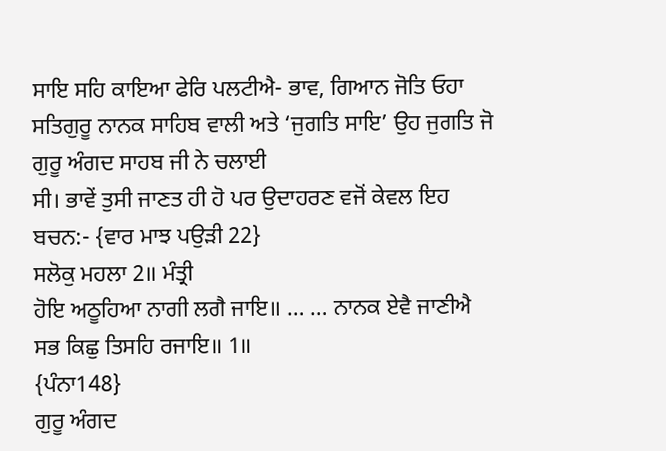ਸਾਇ ਸਹਿ ਕਾਇਆ ਫੇਰਿ ਪਲਟੀਐ- ਭਾਵ, ਗਿਆਨ ਜੋਤਿ ਓਹਾ
ਸਤਿਗੁਰੂ ਨਾਨਕ ਸਾਹਿਬ ਵਾਲੀ ਅਤੇ ‘ਜੁਗਤਿ ਸਾਇ’ ਉਹ ਜੁਗਤਿ ਜੋ ਗੁਰੂ ਅੰਗਦ ਸਾਹਬ ਜੀ ਨੇ ਚਲਾਈ
ਸੀ। ਭਾਵੇਂ ਤੁਸੀ ਜਾਣਤ ਹੀ ਹੋ ਪਰ ਉਦਾਹਰਣ ਵਜੋਂ ਕੇਵਲ ਇਹ ਬਚਨ:- {ਵਾਰ ਮਾਝ ਪਉੜੀ 22}
ਸਲੋਕੁ ਮਹਲਾ 2॥ ਮੰਤ੍ਰੀ
ਹੋਇ ਅਠੂਹਿਆ ਨਾਗੀ ਲਗੈ ਜਾਇ॥ … … ਨਾਨਕ ਏਵੈ ਜਾਣੀਐ ਸਭ ਕਿਛੁ ਤਿਸਹਿ ਰਜਾਇ॥ 1॥
{ਪੰਨਾ148}
ਗੁਰੂ ਅੰਗਦ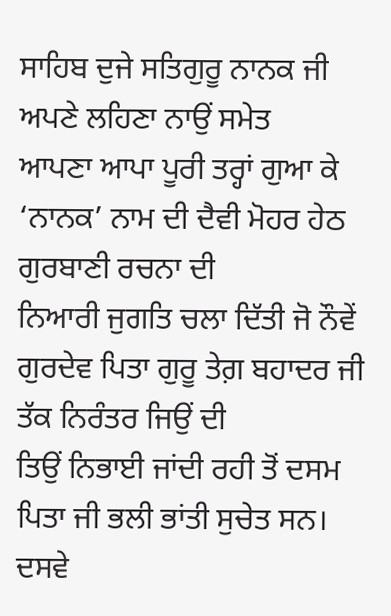ਸਾਹਿਬ ਦੁਜੇ ਸਤਿਗੁਰੂ ਨਾਨਕ ਜੀ ਅਪਣੇ ਲਹਿਣਾ ਨਾਉਂ ਸਮੇਤ
ਆਪਣਾ ਆਪਾ ਪੂਰੀ ਤਰ੍ਹਾਂ ਗੁਆ ਕੇ ‘ਨਾਨਕ’ ਨਾਮ ਦੀ ਦੈਵੀ ਮੋਹਰ ਹੇਠ ਗੁਰਬਾਣੀ ਰਚਨਾ ਦੀ
ਨਿਆਰੀ ਜੁਗਤਿ ਚਲਾ ਦਿੱਤੀ ਜੋ ਨੌਵੇਂ ਗੁਰਦੇਵ ਪਿਤਾ ਗੁਰੂ ਤੇਗ਼ ਬਹਾਦਰ ਜੀ ਤੱਕ ਨਿਰੰਤਰ ਜਿਉਂ ਦੀ
ਤਿਉਂ ਨਿਭਾਈ ਜਾਂਦੀ ਰਹੀ ਤੋਂ ਦਸਮ ਪਿਤਾ ਜੀ ਭਲੀ ਭਾਂਤੀ ਸੁਚੇਤ ਸਨ। ਦਸਵੇ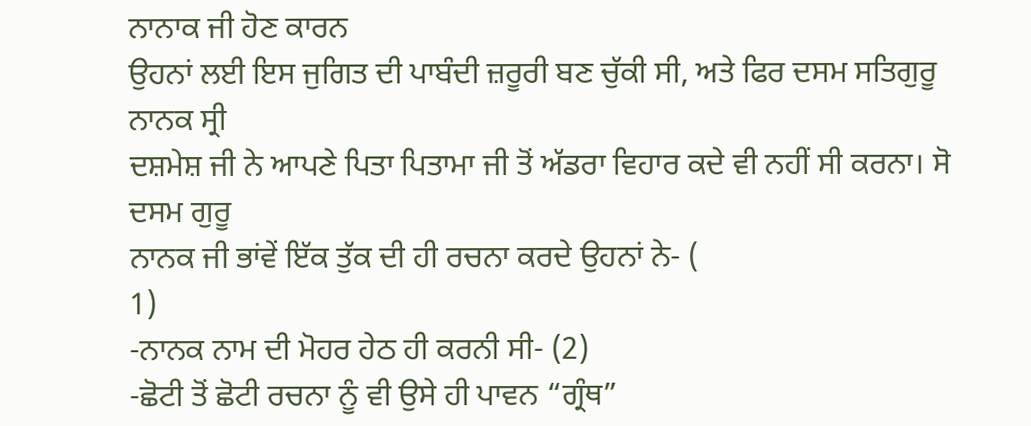ਨਾਨਾਕ ਜੀ ਹੋਣ ਕਾਰਨ
ਉਹਨਾਂ ਲਈ ਇਸ ਜੁਗਿਤ ਦੀ ਪਾਬੰਦੀ ਜ਼ਰੂਰੀ ਬਣ ਚੁੱਕੀ ਸੀ, ਅਤੇ ਫਿਰ ਦਸਮ ਸਤਿਗੁਰੂ ਨਾਨਕ ਸ੍ਰੀ
ਦਸ਼ਮੇਸ਼ ਜੀ ਨੇ ਆਪਣੇ ਪਿਤਾ ਪਿਤਾਮਾ ਜੀ ਤੋਂ ਅੱਡਰਾ ਵਿਹਾਰ ਕਦੇ ਵੀ ਨਹੀਂ ਸੀ ਕਰਨਾ। ਸੋ ਦਸਮ ਗੁਰੂ
ਨਾਨਕ ਜੀ ਭਾਂਵੇਂ ਇੱਕ ਤੁੱਕ ਦੀ ਹੀ ਰਚਨਾ ਕਰਦੇ ਉਹਨਾਂ ਨੇ- (
1)
-ਨਾਨਕ ਨਾਮ ਦੀ ਮੋਹਰ ਹੇਠ ਹੀ ਕਰਨੀ ਸੀ- (2)
-ਛੋਟੀ ਤੋਂ ਛੋਟੀ ਰਚਨਾ ਨੂੰ ਵੀ ਉਸੇ ਹੀ ਪਾਵਨ “ਗ੍ਰੰਥ”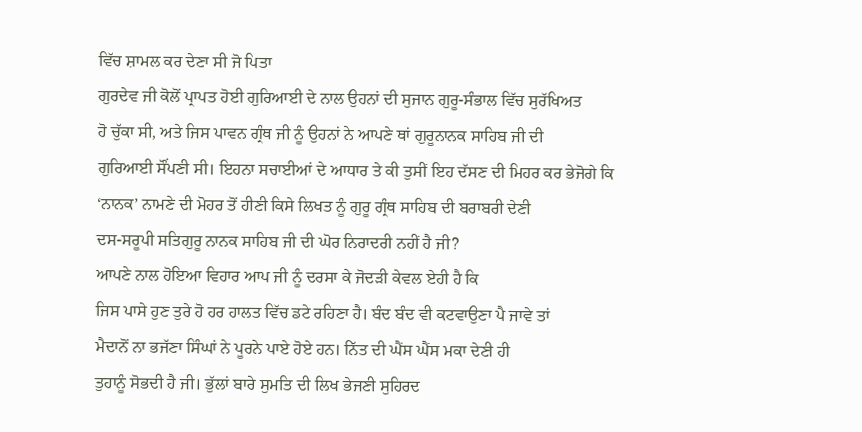ਵਿੱਚ ਸ਼ਾਮਲ ਕਰ ਦੇਣਾ ਸੀ ਜੋ ਪਿਤਾ
ਗੁਰਦੇਵ ਜੀ ਕੋਲੋਂ ਪ੍ਰਾਪਤ ਹੋਈ ਗੁਰਿਆਈ ਦੇ ਨਾਲ ਉਹਨਾਂ ਦੀ ਸੁਜਾਨ ਗੁਰੂ-ਸੰਭਾਲ ਵਿੱਚ ਸੁਰੱਖਿਅਤ
ਹੋ ਚੁੱਕਾ ਸੀ, ਅਤੇ ਜਿਸ ਪਾਵਨ ਗ੍ਰੰਥ ਜੀ ਨੂੰ ਉਹਨਾਂ ਨੇ ਆਪਣੇ ਥਾਂ ਗੁਰੂਨਾਨਕ ਸਾਹਿਬ ਜੀ ਦੀ
ਗੁਰਿਆਈ ਸੌਂਪਣੀ ਸੀ। ਇਹਨਾ ਸਚਾਈਆਂ ਦੇ ਆਧਾਰ ਤੇ ਕੀ ਤੁਸੀਂ ਇਹ ਦੱਸਣ ਦੀ ਮਿਹਰ ਕਰ ਭੇਜੋਗੇ ਕਿ
‘ਨਾਨਕ’ ਨਾਮਣੇ ਦੀ ਮੋਹਰ ਤੋਂ ਹੀਣੀ ਕਿਸੇ ਲਿਖਤ ਨੂੰ ਗੁਰੂ ਗ੍ਰੰਥ ਸਾਹਿਬ ਦੀ ਬਰਾਬਰੀ ਦੇਣੀ
ਦਸ-ਸਰੂਪੀ ਸਤਿਗੁਰੂ ਨਾਨਕ ਸਾਹਿਬ ਜੀ ਦੀ ਘੋਰ ਨਿਰਾਦਰੀ ਨਹੀਂ ਹੈ ਜੀ?
ਆਪਣੇ ਨਾਲ ਹੋਇਆ ਵਿਹਾਰ ਆਪ ਜੀ ਨੂੰ ਦਰਸਾ ਕੇ ਜੋਦੜੀ ਕੇਵਲ ਏਹੀ ਹੈ ਕਿ
ਜਿਸ ਪਾਸੇ ਹੁਣ ਤੁਰੇ ਹੋ ਹਰ ਹਾਲਤ ਵਿੱਚ ਡਟੇ ਰਹਿਣਾ ਹੈ। ਬੰਦ ਬੰਦ ਵੀ ਕਟਵਾਉਣਾ ਪੈ ਜਾਵੇ ਤਾਂ
ਮੈਦਾਨੋਂ ਨਾ ਭਜੱਣਾ ਸਿੰਘਾਂ ਨੇ ਪੂਰਨੇ ਪਾਏ ਹੋਏ ਹਨ। ਨਿੱਤ ਦੀ ਘੈਂਸ ਘੈਂਸ ਮਕਾ ਦੇਣੀ ਹੀ
ਤੁਹਾਨੂੰ ਸੋਭਦੀ ਹੈ ਜੀ। ਭੁੱਲਾਂ ਬਾਰੇ ਸੁਮਤਿ ਦੀ ਲਿਖ ਭੇਜਣੀ ਸੁਹਿਰਦ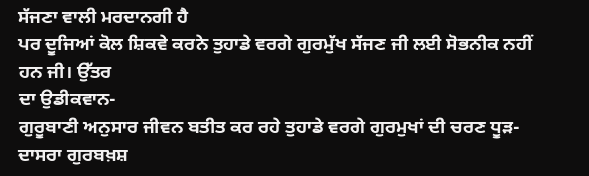ਸੱਜਣਾ ਵਾਲੀ ਮਰਦਾਨਗੀ ਹੈ
ਪਰ ਦੂਜਿਆਂ ਕੋਲ ਸ਼ਿਕਵੇ ਕਰਨੇ ਤੁਹਾਡੇ ਵਰਗੇ ਗੁਰਮੁੱਖ ਸੱਜਣ ਜੀ ਲਈ ਸੋਭਨੀਕ ਨਹੀਂ ਹਨ ਜੀ। ਉੱਤਰ
ਦਾ ਉਡੀਕਵਾਨ-
ਗੁਰੂਬਾਣੀ ਅਨੁਸਾਰ ਜੀਵਨ ਬਤੀਤ ਕਰ ਰਹੇ ਤੁਹਾਡੇ ਵਰਗੇ ਗੁਰਮੁਖਾਂ ਦੀ ਚਰਣ ਧੂੜ-ਦਾਸਰਾ ਗੁਰਬਖ਼ਸ਼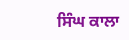ਸਿੰਘ ਕਾਲਾ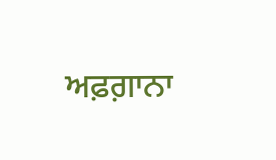ਅਫ਼ਗ਼ਾਨਾ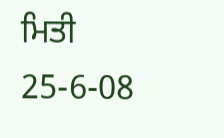ਮਿਤੀ 25-6-08